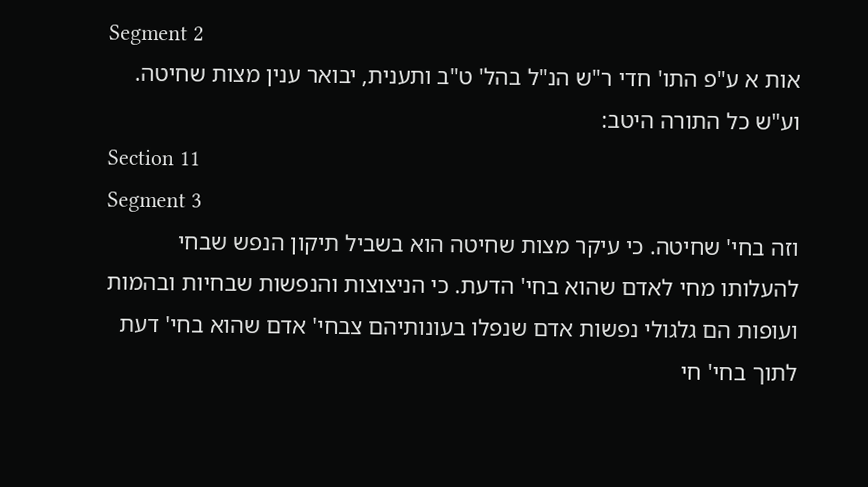Segment 2
אות א ע"פ התו' חדי ר"ש הנ"ל בהל' ט"ב ותענית, יבואר ענין מצות שחיטה. וע"ש כל התורה היטב:
Section 11
Segment 3
וזה בחי' שחיטה. כי עיקר מצות שחיטה הוא בשביל תיקון הנפש שבחי להעלותו מחי לאדם שהוא בחי' הדעת. כי הניצוצות והנפשות שבחיות ובהמות ועופות הם גלגולי נפשות אדם שנפלו בעונותיהם צבחי' אדם שהוא בחי' דעת לתוך בחי' חי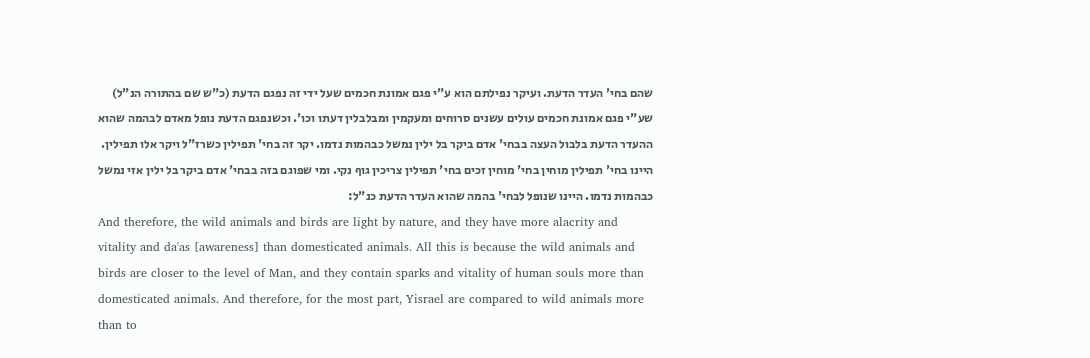שהם בחי' העדר הדעת. ועיקר נפילתם הוא ע"י פגם אמונת חכמים שעל ידי זה נפגם הדעת (כ"ש שם בהתורה הנ"ל) שע"י פגם אמונת חכמים עולים עשנים סרוחים ומעקמין ומבלבלין דעתו וכו'. וכשנפגם הדעת נופל מאדם לבהמה שהוא ההעדר הדעת בלבול העצה בבחי' אדם ביקר בל ילין נמשל כבהמות נדמו. יקר זה בחי' תפילין כשרז"ל ויקר אלו תפילין. היינו בחי' תפילין מוחין בחי' מוחין זכים בחי' תפילין צריכין גוף נקי. ומי שפוגם בזה בבחי' אדם ביקר בל ילין אזי נמשל כבהמות נדמו. היינו שנופל לבחי' בהמה שהוא העדר הדעת כנ"ל:
And therefore, the wild animals and birds are light by nature, and they have more alacrity and vitality and da'as [awareness] than domesticated animals. All this is because the wild animals and birds are closer to the level of Man, and they contain sparks and vitality of human souls more than domesticated animals. And therefore, for the most part, Yisrael are compared to wild animals more than to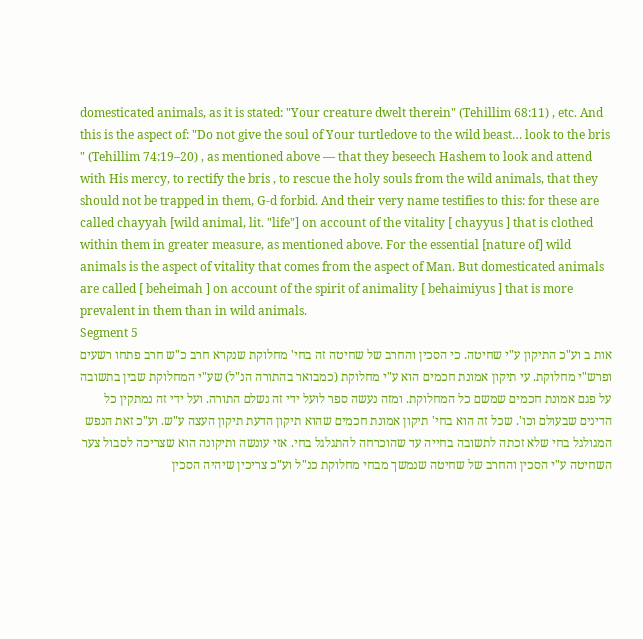domesticated animals, as it is stated: "Your creature dwelt therein" (Tehillim 68:11) , etc. And this is the aspect of: "Do not give the soul of Your turtledove to the wild beast… look to the bris " (Tehillim 74:19–20) , as mentioned above — that they beseech Hashem to look and attend with His mercy, to rectify the bris , to rescue the holy souls from the wild animals, that they should not be trapped in them, G-d forbid. And their very name testifies to this: for these are called chayyah [wild animal, lit. "life"] on account of the vitality [ chayyus ] that is clothed within them in greater measure, as mentioned above. For the essential [nature of] wild animals is the aspect of vitality that comes from the aspect of Man. But domesticated animals are called [ beheimah ] on account of the spirit of animality [ behaimiyus ] that is more prevalent in them than in wild animals.
Segment 5
אות ב וע"כ התיקון ע"י שחיטה. כי הסכין והחרב של שחיטה זה בחי' מחלוקת שנקרא חרב כ"ש חרב פתחו רשעים ופרש"י מחלוקת. עי תיקון אמונת חכמים הוא ע"י מחלוקת (כמבואר בהתורה הנ"ל) שע"י המחלוקת שבין בתשובה על פגם אמונת חכמים שמשם כל המחלוקת. ומזה נעשה ספר לועל ידי זה נשלם התורה. ועל ידי זה נמתקין כל הדינים שבעולם וכו'. שכל זה הוא בחי' תיקון אמונת חכמים שהוא תיקון הדעת תיקון העצה ע"ש. וע"כ זאת הנפש המגולגל בחי שלא זכתה לתשובה בחייה עד שהוכרחה להתגלגל בחי. אזי עונשה ותיקונה הוא שצריכה לסבול צער השחיטה ע"י הסכין והחרב של שחיטה שנמשך מבחי מחלוקת כנ"ל וע"כ צריכין שיהיה הסכין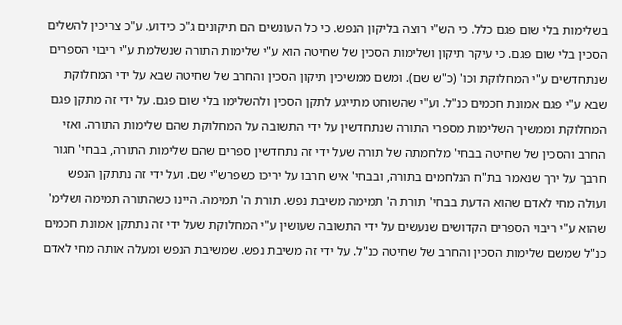בשלימות בלי שום פגם כלל. כי הש"י רוצה בליקון הנפש. כי כל העונשים הם תיקונים ג"כ כידוע. ע"כ צריכין להשלים הסכין בלי שום פגם. כי עיקר תיקון ושלימות הסכין של שחיטה הוא ע"י שלימות התורה שנשלמת ע"י ריבוי הספרים שנתחדשים ע"י המחלוקת וכו' (כ"ש שם). ומשם ממשיכין תיקון הסכין והחרב של שחיטה שבא על ידי המחלוקת שבא ע"י פגם אמונת חכמים כנ"ל. וע"י שהשוחט מתייגע לתקן הסכין ולהשלימו בלי שום פגם. על ידי זה מתקן פגם המחלוקת וממשיך השלימות מספרי התורה שנתחדשין על ידי התשובה על המחלוקת שהם שלימות התורה. ואזי החרב והסכין של שחיטה בבחי' מלחמתה של תורה שעל ידי זה נתחדשין ספרים שהם שלימות התורה, בבחי' חגור חרבך על ירך שנאמר בת"ח הנלחמים בתורה, ובבחי' איש חרבו על יריכו כשפרש"י שם. ועל ידי זה נתתקן הנפש ועולה מחי לאדם שהוא הדעת בבחי' תורת ה' תמימה משיבת נפש. תורת ה' תמימה. היינו כשהתורה תמימה ושלימ' שהוא ע"י ריבוי הספרים הקדושים שנעשים על ידי התשובה שעושין ע"י המחלוקת שעל ידי זה נתתקן אמונת חכמים כנ"ל שמשם שלימות הסכין והחרב של שחיטה כנ"ל. על ידי זה משיבת נפש. שמשיבת הנפש ומעלה אותה מחי לאדם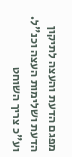מפגם הדעת והעצה לתיקון הדעת ושלימות העצה וכנ"ל. וע"כ צריך השוחט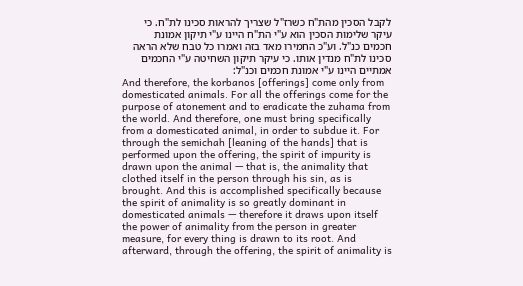לקבל הסכין מהת"ח כשרז"ל שצריך להראות סכינו לת"ח. כי עיקר שלימות הסכין הוא ע"י הת"ח היינו ע"י תיקון אמונת חכמים כנ"ל. וע"כ החמירו מאד בזה ואמרו כל טבח שלא הראה סכינו לת"ח מנדין אותו. כי עיקר תיקון השחיטה ע"י החכמים אמתיים היינו ע"י אמונת חכמים וכנ"ל:
And therefore, the korbanos [offerings] come only from domesticated animals. For all the offerings come for the purpose of atonement and to eradicate the zuhama from the world. And therefore, one must bring specifically from a domesticated animal, in order to subdue it. For through the semichah [leaning of the hands] that is performed upon the offering, the spirit of impurity is drawn upon the animal — that is, the animality that clothed itself in the person through his sin, as is brought. And this is accomplished specifically because the spirit of animality is so greatly dominant in domesticated animals — therefore it draws upon itself the power of animality from the person in greater measure, for every thing is drawn to its root. And afterward, through the offering, the spirit of animality is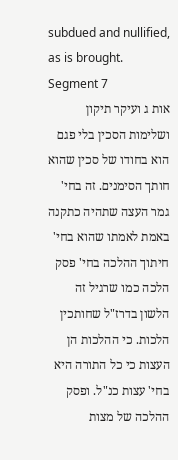subdued and nullified, as is brought.
Segment 7
אות ג ועיקר תיקון ושלימות הסכין בלי פגם הוא בחודו של סכין שהוא חותך הסימנים. זה בחי' גמר העצה שתהיה כתקנה באמת לאמתו שהוא בחי' חיתוך ההלכה בחי' פסק הלכה כמו שרגיל זה הלשון בדרז"ל שחותכין הלכות. כי ההלכות הן העצות כי כל התורה היא בחי' עצות כנ"ל. ופסק ההלכה של מצות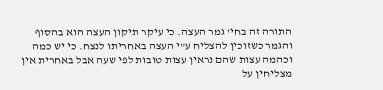התורה זה בחי' גמר העצה. כי עיקר תיקון העצה הוא בהסוף והגמר כשזוכין להצליח ע"י העצה באחריתו לנצח. כי יש כמה וכהמה עצות שהם נראין עצות טובות לפי שעה אבל באחרית אין מצליחין על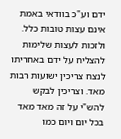ידם וע"כ בוודאי באמת אינם עצות טובות כלל. ולזכות לעצות שלימות להצליח על ידם באחריתו לנצח צריכין ישועות רבות מאד. וצריכין לבקש להש"י על זה מאד מאד בכל יום ויום כמו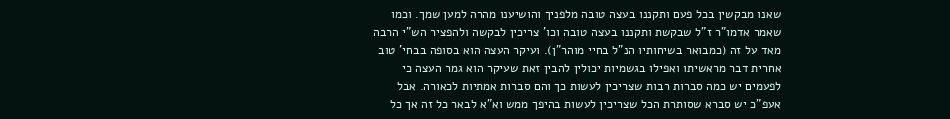שאנו מבקשין בכל פעם ותקננו בעצה טובה מלפניך והושיענו מהרה למען שמך. וכמו שאמר אדמו"ר ז"ל שבקשת ותקננו בעצה טובה וכו' צריכין לבקשה ולהפציר הש"י הרבה מאד על זה (כמבואר בשיחותיו הנ"ל בחיי מוהר"ן). ועיקר העצה הוא בסופה בבחי' טוב אחרית דבר מראשיתו ואפילו בגשמיות יכולין להבין זאת שעיקר הוא גמר העצה כי לפעמים יש כמה סברות רבות שצריכין לעשות כך והם סברות אמתיות לכאורה. אבל אעפ"כ יש סברא שסותרת הכל שצריכין לעשות בהיפך ממש וא"א לבאר כל זה אך כל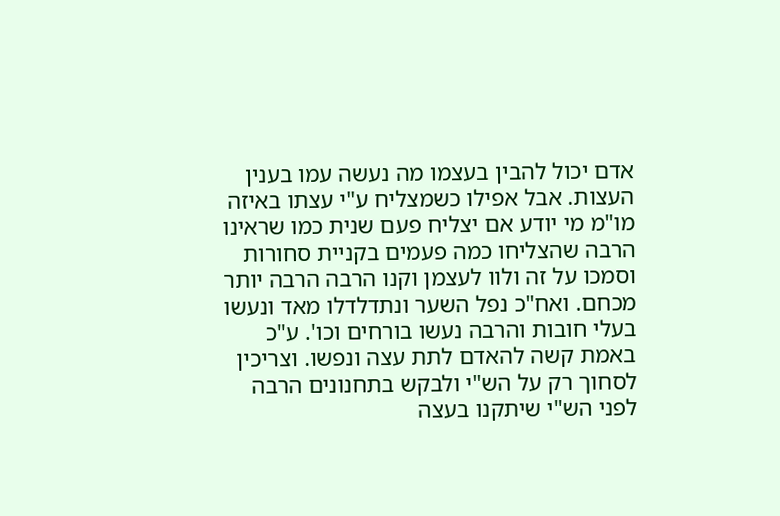אדם יכול להבין בעצמו מה נעשה עמו בענין העצות. אבל אפילו כשמצליח ע"י עצתו באיזה מו"מ מי יודע אם יצליח פעם שנית כמו שראינו הרבה שהצליחו כמה פעמים בקניית סחורות וסמכו על זה ולוו לעצמן וקנו הרבה הרבה יותר מכחם. ואח"כ נפל השער ונתדלדלו מאד ונעשו בעלי חובות והרבה נעשו בורחים וכו'. ע"כ באמת קשה להאדם לתת עצה ונפשו. וצריכין לסחוך רק על הש"י ולבקש בתחנונים הרבה לפני הש"י שיתקנו בעצה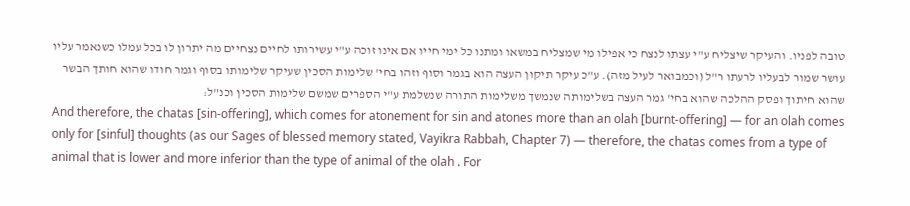טובה לפניו. והעיקר שיצליח ע"י עצתו לנצח כי אפילו מי שמצליח במשאו ומתנו כל ימי חייו אם אינו זוכה ע"י עשירותו לחיים נצחיים מה יתרון לו בכל עמלו כשנאמר עליו עושר שמור לבעליו לרעתו ר"ל (וכמבואר לעיל מזה). ע"כ עיקר תיקון העצה הוא בגמר וסוף וזהו בחי' שלימות הסכין שעיקר שלימותו בסוף וגמר חודו שהוא חותך הבשר שהוא חיתוך ופסק ההלכה שהוא בחי' גמר העצה בשלימותה שנמשך משלימות התורה שנשלמת ע"י הספרים שמשם שלימות הסכין וכנ"ל:
And therefore, the chatas [sin-offering], which comes for atonement for sin and atones more than an olah [burnt-offering] — for an olah comes only for [sinful] thoughts (as our Sages of blessed memory stated, Vayikra Rabbah, Chapter 7) — therefore, the chatas comes from a type of animal that is lower and more inferior than the type of animal of the olah . For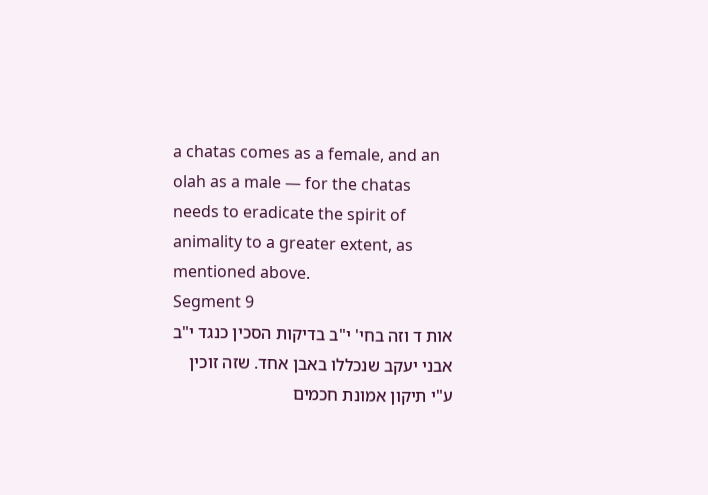a chatas comes as a female, and an olah as a male — for the chatas needs to eradicate the spirit of animality to a greater extent, as mentioned above.
Segment 9
אות ד וזה בחי' י"ב בדיקות הסכין כנגד י"ב אבני יעקב שנכללו באבן אחד. שזה זוכין ע"י תיקון אמונת חכמים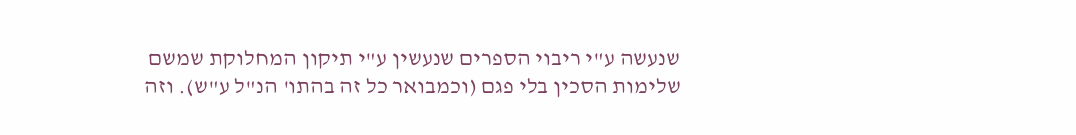שנעשה ע"י ריבוי הספרים שנעשין ע"י תיקון המחלוקת שמשם שלימות הסכין בלי פגם (וכמבואר כל זה בהתו' הנ"ל ע"ש). וזה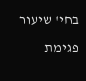בחי' שיעור פגימת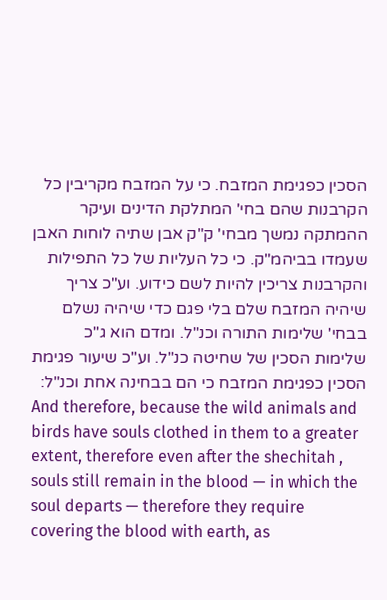הסכין כפגימת המזבח. כי על המזבח מקריבין כל הקרבנות שהם בחי' המתלקת הדינים ועיקר ההמתקה נמשך מבחי' ק"ק אבן שתיה לוחות האבן שעמדו בביהמ"ק. כי כל העליות של כל התפילות והקרבנות צריכין להיות לשם כידוע. וע"כ צריך שיהיה המזבח שלם בלי פגם כדי שיהיה נשלם בבחי' שלימות התורה וכנ"ל. ומדם הוא ג"כ שלימות הסכין של שחיטה כנ"ל. וע"כ שיעור פגימת הסכין כפגימת המזבח כי הם בבחינה אחת וכנ"ל:
And therefore, because the wild animals and birds have souls clothed in them to a greater extent, therefore even after the shechitah , souls still remain in the blood — in which the soul departs — therefore they require covering the blood with earth, as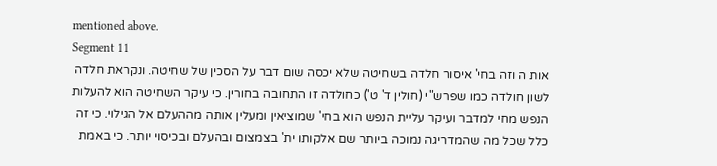mentioned above.
Segment 11
אות ה וזה בחי' איסור חלדה בשחיטה שלא יכסה שום דבר על הסכין של שחיטה. ונקראת חלדה לשון חולדה כמו שפרש"י (חולין ד' ט') כחולדה זו התחובה בחורין. כי עיקר השחיטה הוא להעלות הנפש מחי למדבר ועיקר עליית הנפש הוא בחי' שמוציאין ומעלין אותה מההעלם אל הגילוי. כי זה כלל שכל מה שהמדריגה נמוכה ביותר שם אלקותו ית' בצמצום ובהעלם ובכיסוי יותר. כי באמת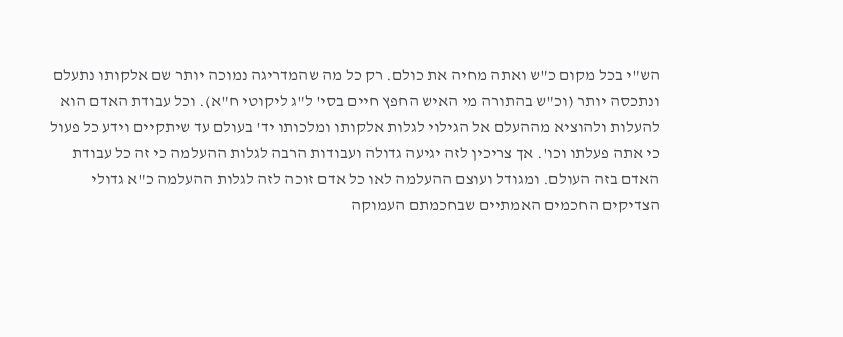הש"י בכל מקום כ"ש ואתה מחיה את כולם. רק כל מה שהמדריגה נמוכה יותר שם אלקותו נתעלם ונתכסה יותר (וכ"ש בהתורה מי האיש החפץ חיים בסי' ל"ג ליקוטי ח"א). וכל עבודת האדם הוא להעלות ולהוציא מההעלם אל הגילוי לגלות אלקותו ומלכותו יד' בעולם עד שיתקיים וידע כל פעול כי אתה פעלתו וכו'. אך צריכין לזה יגיעה גדולה ועבודות הרבה לגלות ההעלמה כי זה כל עבודת האדם בזה העולם. ומגודל ועוצם ההעלמה לאו כל אדם זוכה לזה לגלות ההעלמה כ"א גדולי הצדיקים החכמים האמתיים שבחכמתם העמוקה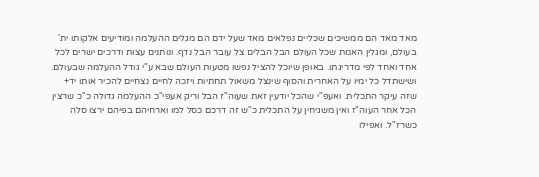מאד מאד הם ממשיכים שכליים נפלאים מאד שעל ידם הם מגלים ההעלמה ומודיעים אלקותו ית' בעולם, ומגלין האמת שכל העולם הבל הבלים צל עובר הבל נדף. ונותנים עצות ודרכים ישרים לכל אחד ואחד לפי מדריגתו. באופן שיוכל להציל נפשו מטעות העולם שבא ע"י גודל ההעלמה שבעולם. ושישתדל כל ימיו על האחרית והסוף שינצל משאול תחתיות ויזכה לחיים נצחיים להכיר אותו יד+ שזה עיקר התכלית. ואעפ"י שהכל יודעין זאת שעוה"ז הבל וריק אעפי"כ ההעלמה גדולה כ"כ שרצין הכל אחר העוה"ז ואין משגיחין על התכלית כ"ש זה דרכם כסל למו וארחיהם בפיהם ירצו סלה כשרז"ל. ואפילו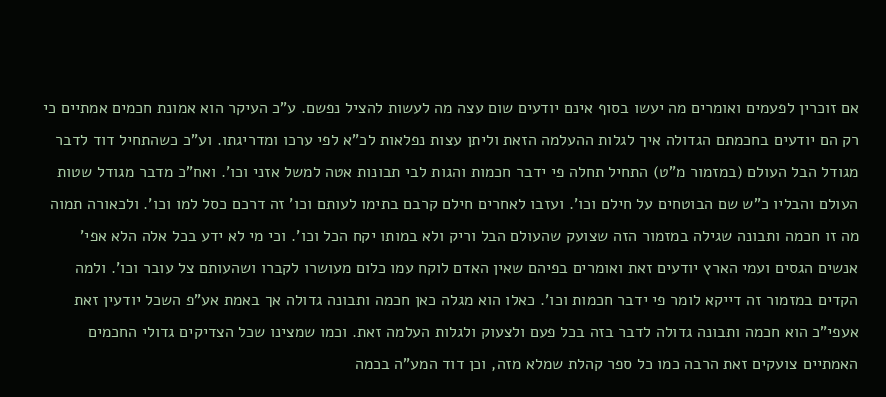אם זוכרין לפעמים ואומרים מה יעשו בסוף אינם יודעים שום עצה מה לעשות להציל נפשם. ע"כ העיקר הוא אמונת חכמים אמתיים כי רק הם יודעים בחכמתם הגדולה איך לגלות ההעלמה הזאת וליתן עצות נפלאות לכ"א לפי ערכו ומדריגתו. וע"כ כשהתחיל דוד לדבר מגודל הבל העולם (במזמור מ"ט) התחיל תחלה פי ידבר חכמות והגות לבי תבונות אטה למשל אזני וכו'. ואח"כ מדבר מגודל שטות העולם והבליו כ"ש שם הבוטחים על חילם וכו'. ועזבו לאחרים חילם קרבם בתימו לעותם וכו' זה דרכם כסל למו וכו'. ולכאורה תמוה מה זו חכמה ותבונה שגילה במזמור הזה שצועק שהעולם הבל וריק ולא במותו יקח הכל וכו'. וכי מי לא ידע בכל אלה הלא אפי' אנשים הגסים ועמי הארץ יודעים זאת ואומרים בפיהם שאין האדם לוקח עמו כלום מעושרו לקברו ושהעותם צל עובר וכו'. ולמה הקדים במזמור זה דייקא לומר פי ידבר חכמות וכו'. כאלו הוא מגלה כאן חכמה ותבונה גדולה אך באמת אע"פ השכל יודעין זאת אעפי"כ הוא חכמה ותבונה גדולה לדבר בזה בכל פעם ולצעוק ולגלות העלמה זאת. וכמו שמצינו שכל הצדיקים גדולי החכמים האמתיים צועקים זאת הרבה כמו כל ספר קהלת שמלא מזה, וכן דוד המע"ה בכמה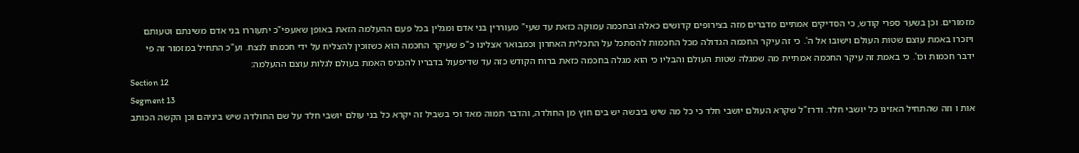מזמורים. וכן בשער ספרי קודש, כי הסדיקים אמתיים מדברים מזה בצירופים קדושים כאלה ובחכמה עמוקה כזאת עד שעי" מעוררין בני אדם ומגלין בכל פעם ההעלמה הזאת באופן שאעפי"כ יתעוררו בני אדם משינתם וטעותם ויזכרו באמת עוצם שטות העולם וישובו אל ה'. כי זה עיקר החכמה הגדולה מכל החכמות להסתכל על התכלית האחרון וכמבואר אצלינו כ"פ שעיקר החכמה הוא כשזוכין להצליח על ידי חכמתו לנצח. וע"כ התחיל במזמור זה פי ידבר חכמות וכו'. כי באמת זה עיקר החכמה אמתיית מה שמגלה שטות העולם והבליו כי הוא מגלה בחכמה כזאת ברוח הקודש כזה עד שדיפעול בדבריו להכניס האמת בעולם לגלות עוצם ההעלמה:
Section 12
Segment 13
אות ו וזה שהתחיל האזינו כל יושבי חלד. ודרז"ל שקרא העולם יושבי חלד כי כל מה שיש ביבשה יש בים חוץ מן החולדה, והדבר תמוה מאד וכי בשביל זה יקרא כל בני עולם יושבי חלד על שם החולדה שיש ביניהם וכן הקשה הכותב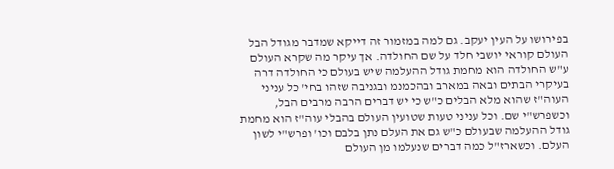בפירושו על העין יעקב. גם למה במזמור זה דייקא שמדבר מגודל הבל העולם קוראי יושבי חלד על שם החולדה. אך עיקר מה שקרא העולם ע"ש החולדה הוא מחמת גודל ההעלמה שיש בעולם כי החולדה דרה בעיקרי הבתים ובאה במארב ובהכמנמ ובגניבה שזהו בחי' כל עניני העוה"ז שהוא מלא הבלים כ"ש כי יש דברים הרבה מרבים הבל, וכשפרש"י שם. וכל עניני טעות שטועין העולם בהבלי עוה"ז הוא מחמת גודל ההעלמה שבעולם כ"ש גם את העלם נתן בלבם וכו' ופרש"י לשון העלם. וכשארז"ל כמה דברים שנעלמו מן העולם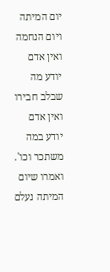יום המיתה ויום הנחמה ואין אדם יודע מה שבלב חבירו ואין אדם יודע במה משתכר וכו'. ואמרו שיום המיתה נעלם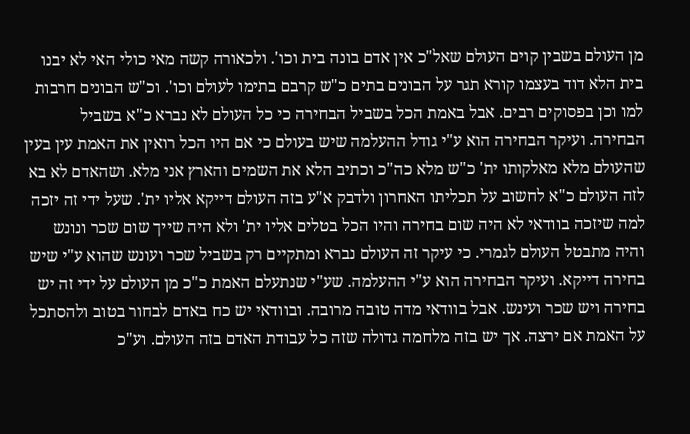מן העולם בשבין קוים העולם שאל"כ אין אדם בונה בית וכו'. ולכאורה קשה מאי כולי האי לא יבנו בית הלא דוד בעצמו קורא תגר על הבונים בתים כ"ש קרבם בתימו לעולם וכו'. וכ"ש הבונים חרבות למו וכן בפסוקים רבים. אבל באמת הכל בשביל הבחירה כי כל העולם לא נברא כ"א בשביל הבחירה. ועיקר הבחירה הוא ע"י גודל ההעלמה שיש בעולם כי אם היו הכל רואין את האמת עין בעין שהעולם מלא מאלקותו ית' כ"ש מלא כה"כ וכתיב הלא את השמים והארץ אני מלא. ושהאדם לא בא לזה העולם כ"א לחשוב על תכליתו האחרון ולדבק א"ע בזה העולם דייקא אליו ית'. שעל ידי זה יזכה למה שיזכה בוודאי לא היה שום בחירה והיו הכל בטלים אליו ית' ולא היה שייך שום שכר ונונש והיה מתבטל העולם לגמרי. כי עיקר זה העולם נברא ומתקיים רק בשביל שכר ועונש שהוא ע"י שיש בחירה דייקא. ועיקר הבחירה הוא ע"י ההעלמה. שע"י שנתעלם האמת כ"כ מן העולם על ידי זה יש בחירה ויש שכר ועינש. אבל בוודאי מדה טובה מרובה. ובוודאי יש כח באדם לבחור בטוב ולהסתכל על האמת אם ירצה. אך יש בזה מלחמה גדולה שזה כל עבודת האדם בזה העולם. וע"כ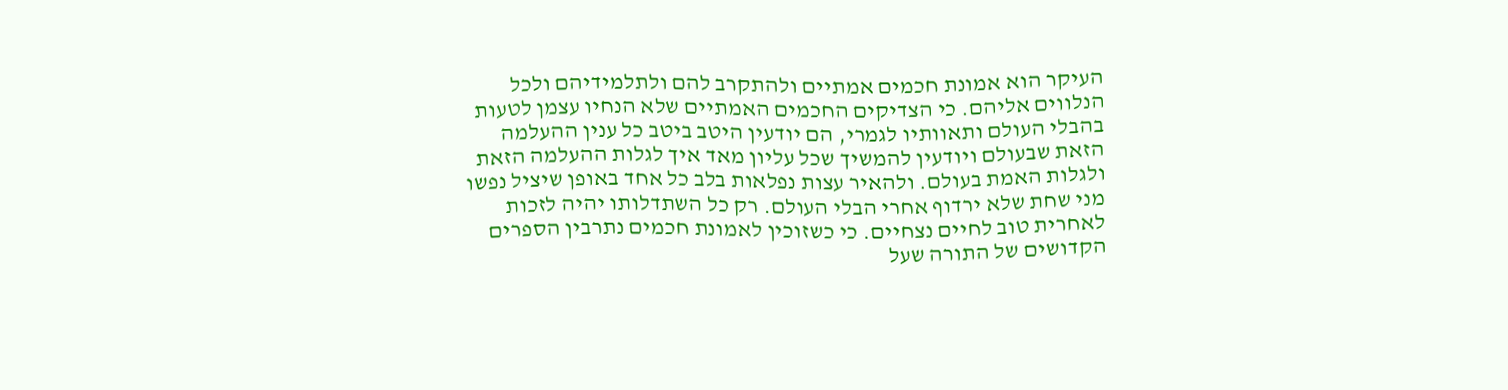העיקר הוא אמונת חכמים אמתיים ולהתקרב להם ולתלמידיהם ולכל הנלווים אליהם. כי הצדיקים החכמים האמתיים שלא הנחיו עצמן לטעות בהבלי העולם ותאוותיו לגמרי, הם יודעין היטב ביטב כל ענין ההעלמה הזאת שבעולם ויודעין להמשיך שכל עליון מאד איך לגלות ההעלמה הזאת ולגלות האמת בעולם. ולהאיר עצות נפלאות בלב כל אחד באופן שיציל נפשו מני שחת שלא ירדוף אחרי הבלי העולם. רק כל השתדלותו יהיה לזכות לאחרית טוב לחיים נצחיים. כי כשזוכין לאמונת חכמים נתרבין הספרים הקדושים של התורה שעל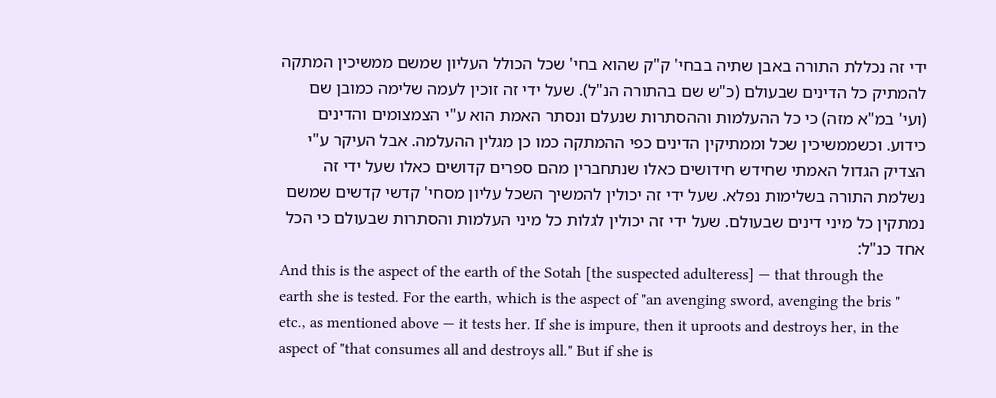ידי זה נכללת התורה באבן שתיה בבחי' ק"ק שהוא בחי' שכל הכולל העליון שמשם ממשיכין המתקה להמתיק כל הדינים שבעולם (כ"ש שם בהתורה הנ"ל). שעל ידי זה זוכין לעמה שלימה כמובן שם (ועי' במ"א מזה) כי כל ההעלמות וההסתרות שנעלם ונסתר האמת הוא ע"י הצמצומים והדינים כידוע. וכשממשיכין שכל וממתיקין הדינים כפי ההמתקה כמו כן מגלין ההעלמה. אבל העיקר ע"י הצדיק הגדול האמתי שחידש חידושים כאלו שנתחברין מהם ספרים קדושים כאלו שעל ידי זה נשלמת התורה בשלימות נפלא. שעל ידי זה יכולין להמשיך השכל עליון מסחי' קדשי קדשים שמשם נמתקין כל מיני דינים שבעולם. שעל ידי זה יכולין לגלות כל מיני העלמות והסתרות שבעולם כי הכל אחד כנ"ל:
And this is the aspect of the earth of the Sotah [the suspected adulteress] — that through the earth she is tested. For the earth, which is the aspect of "an avenging sword, avenging the bris " etc., as mentioned above — it tests her. If she is impure, then it uproots and destroys her, in the aspect of "that consumes all and destroys all." But if she is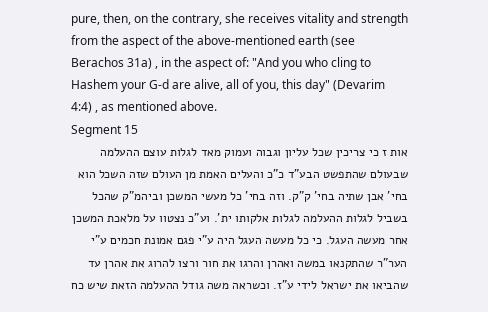pure, then, on the contrary, she receives vitality and strength from the aspect of the above-mentioned earth (see Berachos 31a) , in the aspect of: "And you who cling to Hashem your G-d are alive, all of you, this day" (Devarim 4:4) , as mentioned above.
Segment 15
אות ז כי צריכין שכל עליון וגבוה ועמוק מאד לגלות עוצם ההעלמה שבעולם שהתפשט הבע"ד כ"כ והעלים האמת מן העולם שזה השכל הוא בחי' אבן שתיה בחי' ק"ק. וזה בחי' כל מעשי המשכן וביהמ"ק שהכל בשביל לגלות ההעלמה לגלות אלקותו ית'. וע"כ נצטוו על מלאכת המשכן אחר מעשה העגל. כי כל מעשה העגל היה ע"י פגם אמונת חכמים ע"י הער"ר שהתקנאו במשה ואהרן והרגו את חור ורצו להרוג את אהרן עד שהביאו את ישראל לידי ע"ז. וכשראה משה גודל ההעלמה הזאת שיש כח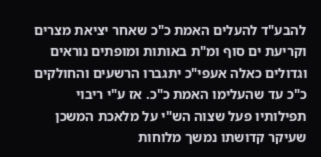להבע"ד להעלים האמת כ"כ שאחר יציאת מצרים וקריעת ים סוף ומ"ת באותות ומופתים נוראים וגדולים כאלה אעפי"כ יתגברו הרשעים והחולקים כ"כ עד שהעלימו האמת כ"כ. אז ע"י ריבוי תפילותיו פעל שצוה הש"י על מלאכת המשכן שעיקר קדושתו נמשך מלוחות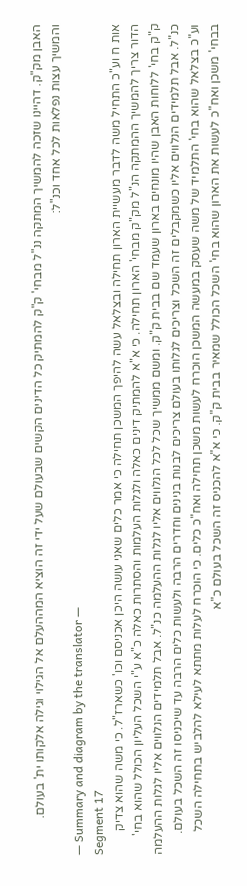האבן מק"ק. דהיינו שזכה להמשיך המתקה ננ"ל מבחי' ק"ק להמתיק כל הדינים הקשים שבעולם שעל ידי זה הוציא המההעלם אל הגילוי וגילה אלקותו ית' בעולם. והמשיך עצות נפלאות לכל אחד וכנ"ל:
— Summary and diagram by the translator —
Segment 17
אות ח וע"כ התחיל משה לדבר מעשיית הארון תחילה ובצלאל עשה להיפך המשכן תחילה כי אמר כלים שאני עושה היכן אכניסם וכו' כשארז"ל. כי משה שהוא צדיק הדור צריך להמשיך ההמתקה הנ"ל מק"ק מבחי' הארון תחילה. כי א"א להמתיק דינים כאלה ולגלות העלמות והסתרות כאלה כ"א ע"י השכל העליון הכולל שהוא בחי' ק"ק בחי' ללוחות האבן שהיו מונחים בארון שעמד שם בבית ק"ק. ומשם ממשיך שכל לכל הנלווים אליו לגלות ההעלמה כנ"ל. אבל תלמידים הנלווים אליו לגלות ההעלמה כנ"ל. אבל תלמידים הנלווים אליו כשמקבלים זה השכל וצריכים לגלותו בעולם צריכים לבנות בנינים וחדרים הרבה ולעשות כלים הרבה עד שיכניסו זה השכל בעולם. וע"כ בצלאל שהוא בחי' התלמיד של משה שעסק במעשה המשכן הוכרח לעשות משכן תחילה ואח"כ כלים. כי הוכרח לעלות מתתא לעילא להלביש בתחילה השכל בבחי' משכן ואח"כ לעשות את הארון שהוא בחי' השכל הכולל שמאיר בבית ק"ק. כי א"א להכניס זה השכל בעולם כ"א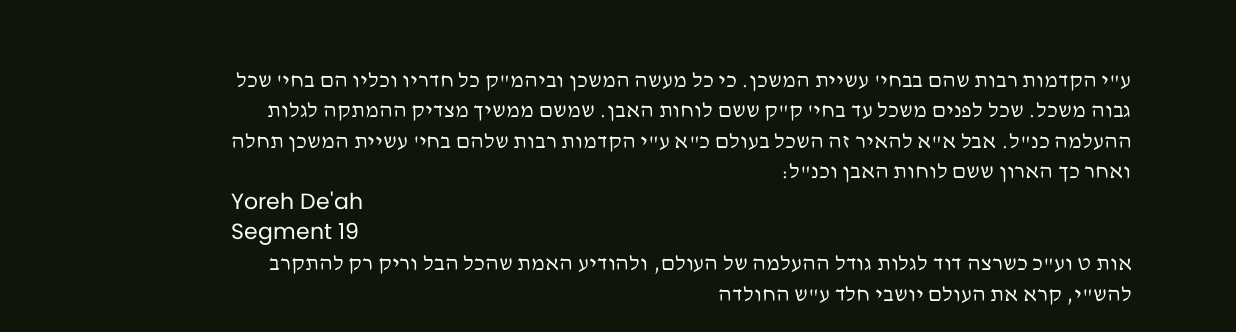ע"י הקדמות רבות שהם בבחי' עשיית המשכן. כי כל מעשה המשכן וביהמ"ק כל חדריו וכליו הם בחי' שכל גבוה משכל. שכל לפנים משכל עד בחי' ק"ק ששם לוחות האבן. שמשם ממשיך מצדיק ההמתקה לגלות ההעלמה כנ"ל. אבל א"א להאיר זה השכל בעולם כ"א ע"י הקדמות רבות שלהם בחי' עשיית המשכן תחלה ואחר כך הארון ששם לוחות האבן וכנ"ל:
Yoreh De'ah
Segment 19
אות ט וע"כ כשרצה דוד לגלות גודל ההעלמה של העולם, ולהודיע האמת שהכל הבל וריק רק להתקרב להש"י, קרא את העולם יושבי חלד ע"ש החולדה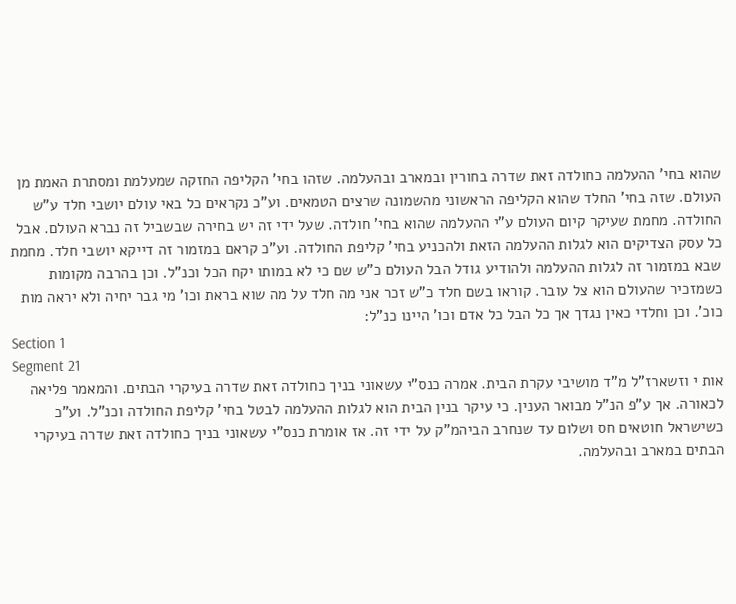שהוא בחי' ההעלמה כחולדה זאת שדרה בחורין ובמארב ובהעלמה. שזהו בחי' הקליפה החזקה שמעלמת ומסתרת האמת מן העולם. שזה בחי' החלד שהוא הקליפה הראשוני מהשמונה שרצים הטמאים. וע"כ נקראים כל באי עולם יושבי חלד ע"ש החולדה. מחמת שעיקר קיום העולם ע"י ההעלמה שהוא בחי' חולדה. שעל ידי זה יש בחירה שבשביל זה נברא העולם. אבל כל עסק הצדיקים הוא לגלות ההעלמה הזאת ולהכניע בחי' קליפת החולדה. וע"כ קראם במזמור זה דייקא יושבי חלד. מחמת שבא במזמור זה לגלות ההעלמה ולהודיע גודל הבל העולם כ"ש שם כי לא במותו יקח הכל וכנ"ל. וכן בהרבה מקומות כשמזכיר שהעולם הוא צל עובר. קוראו בשם חלד כ"ש זכר אני מה חלד על מה שוא בראת וכו' מי גבר יחיה ולא יראה מות כוכ'. וכן וחלדי כאין נגדך אך כל הבל כל אדם וכו' היינו כנ"ל:
Section 1
Segment 21
אות י וזשארז"ל מ"ד מושיבי עקרת הבית. אמרה כנס"י עשאוני בניך כחולדה זאת שדרה בעיקרי הבתים. והמאמר פליאה לכאורה. אך ע"פ הנ"ל מבואר הענין. כי עיקר בנין הבית הוא לגלות ההעלמה לבטל בחי' קליפת החולדה וכנ"ל. וע"כ כשישראל חוטאים חס ושלום עד שנחרב הביהמ"ק על ידי זה. אז אומרת כנס"י עשאוני בניך כחולדה זאת שדרה בעיקרי הבתים במארב ובהעלמה.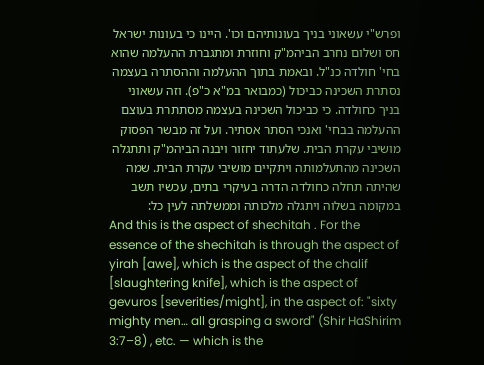ופרש"י עשאוני בניך בעונותיהם וכו'. היינו כי בעונות ישראל חס ושלום נחרב הביהמ"ק וחוזרת ומתגברת ההעלמה שהוא בחי' חולדה כנ"ל. ובאמת בתוך ההעלמה וההסתרה בעצמה נסתרת השכינה כביכול (כמבואר במ"א כ"פ). וזה עשאוני בניך כחולדה. כי כביכול השכינה בעצמה מסתתרת בעוצם ההעלמה בבחי' ואנכי הסתר אסתיר. ועל זה מבשר הפסוק מושיבי עקרת הבית. שלעתוד יחזור ויבנה הביהמ"ק ותתגלה השכינה מהתעלמותה ויתקיים מושיבי עקרת הבית. שמה שהיתה תחלה כחולדה הדרה בעיקרי בתים, עכשיו תשב במקומה בשלוה ויתגלה מלכותה וממשלתה לעין כל:
And this is the aspect of shechitah . For the essence of the shechitah is through the aspect of yirah [awe], which is the aspect of the chalif [slaughtering knife], which is the aspect of gevuros [severities/might], in the aspect of: "sixty mighty men… all grasping a sword" (Shir HaShirim 3:7–8) , etc. — which is the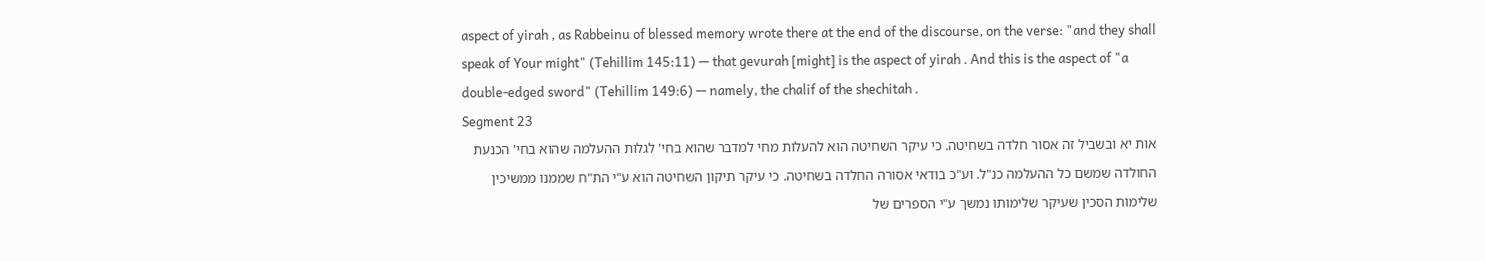aspect of yirah , as Rabbeinu of blessed memory wrote there at the end of the discourse, on the verse: "and they shall speak of Your might" (Tehillim 145:11) — that gevurah [might] is the aspect of yirah . And this is the aspect of "a double-edged sword" (Tehillim 149:6) — namely, the chalif of the shechitah .
Segment 23
אות יא ובשביל זה אסור חלדה בשחיטה. כי עיקר השחיטה הוא להעלות מחי למדבר שהוא בחי' לגלות ההעלמה שהוא בחי' הכנעת החולדה שמשם כל ההעלמה כנ"ל. וע"כ בודאי אסורה החלדה בשחיטה. כי עיקר תיקון השחיטה הוא ע"י הת"ח שממנו ממשיכין שלימות הסכין שעיקר שלימותו נמשך ע"י הספרים של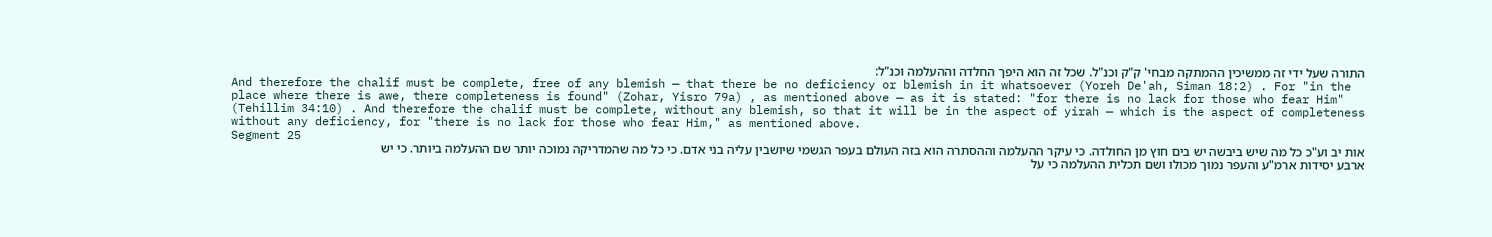התורה שעל ידי זה ממשיכין ההמתקה מבחי' ק"ק וכנ"ל. שכל זה הוא היפך החלדה וההעלמה וכנ"ל:
And therefore the chalif must be complete, free of any blemish — that there be no deficiency or blemish in it whatsoever (Yoreh De'ah, Siman 18:2) . For "in the place where there is awe, there completeness is found" (Zohar, Yisro 79a) , as mentioned above — as it is stated: "for there is no lack for those who fear Him" (Tehillim 34:10) . And therefore the chalif must be complete, without any blemish, so that it will be in the aspect of yirah — which is the aspect of completeness without any deficiency, for "there is no lack for those who fear Him," as mentioned above.
Segment 25
אות יב וע"כ כל מה שיש ביבשה יש בים חוץ מן החולדה. כי עיקר ההעלמה וההסתרה הוא בזה העולם בעפר הגשמי שיושבין עליה בני אדם. כי כל מה שהמדריקה נמוכה יותר שם ההעלמה ביותר. כי יש ארבע יסידות ארמ"ע והעפר נמוך מכולו ושם תכלית ההעלמה כי על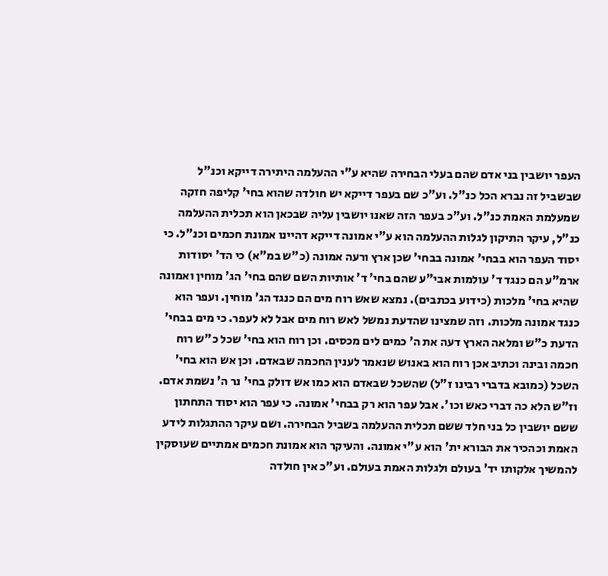העפר יושבין בני אדם שהם בעלי הבחירה שהיא ע"י ההעלמה היתירה דייקא וכנ"ל שבשביל זה נברא הכל כנ"ל. וע"כ שם בעפר דייקא יש חולדה שהוא בחי' קליפה חזקה שמעלמת האמת כנ"ל. וע"כ בעפר הזה שאנו יושבין עליה שבכאן הוא תכלית ההעלמה כנ"ל, עיקר התיקון לגלות ההעלמה הוא ע"י אמונה דייקא דהיינו אמונת חכמים וכנ"ל. כי יסוד העפר הוא בבחי' אמונה בבחי' שכן ארץ ורעה אמונה (כ"ש במ"א) כי הד' יסודות ארמ"ע הם כנגד ד' עולמות אבי"ע שהם בחי' ד' אותיות השם שהם בחי' הג' מוחין ואמונה שהיא בחי' מלכות (כידוע בכתבים). נמצא שאש רוח מים הם כנגד הג' מוחין. ועפר הוא כנגד אמונה מלכות. וזה שמצינו שהדעת נמשל לאש רוח מים אבל לא לעפר. כי מים בבחי' הדעת כ"ש ומלאה הארץ דעה את ה' כמים לים מכסים. וכן רוח הוא בחי' שכל כ"ש רוח חכמה ובינה וכתיב אכן רוח הוא באנוש שנאמר לענין החכמה שבאדם. וכן אש הוא בחי' השכל (כמובא בדברי רבינו ז"ל) שהשכל שבאדם הוא כמו אש דולק בחי' נר ה' נשמת אדם. וז"ש הלא כה דברי כאש וכו'. אבל עפר הוא רק בבחי' אמונה. כי עפר הוא יסוד התחתון ששם יושבין כל בני חלד ששם תכלית ההעלמה בשביל הבחירה. ושם עיקר ההתגלות לידע האמת וכהכיר את הבורא ית' הוא ע"י אמונה. והעיקר הוא אמונת חכמים אמתיים שעוסקין להמשיך אלקותו יד' בעולם ולגלות האמת בעולם. וע"כ אין חולדה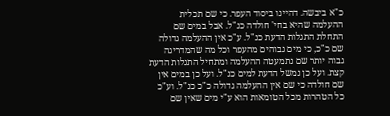כ"א ביבשה. דהיינו ביסוד העפר. כי שם תכלית ההעלמה שהיא בחי' חולדה כנ"ל. אבל במים שם התחלת התגלות הדעת כנ"ל. ע"כ אין ההעלמה גדולה שם כ"כ, כי מים גבוהים מהעפר וכל מה שהמדריגה גבוה יותר שם נתמעטה ההעלמה ומתחיל התגלות הדעת קצת. ועל כן נמשל הדעת למים כנ"ל. ועל כן במים אין שם חולדה כי שם אין ההעלמה גדולה כ"כ כנ"ל. וע"כ כל הטהרות מכל הטומאות הוא ע"י מים שאין שם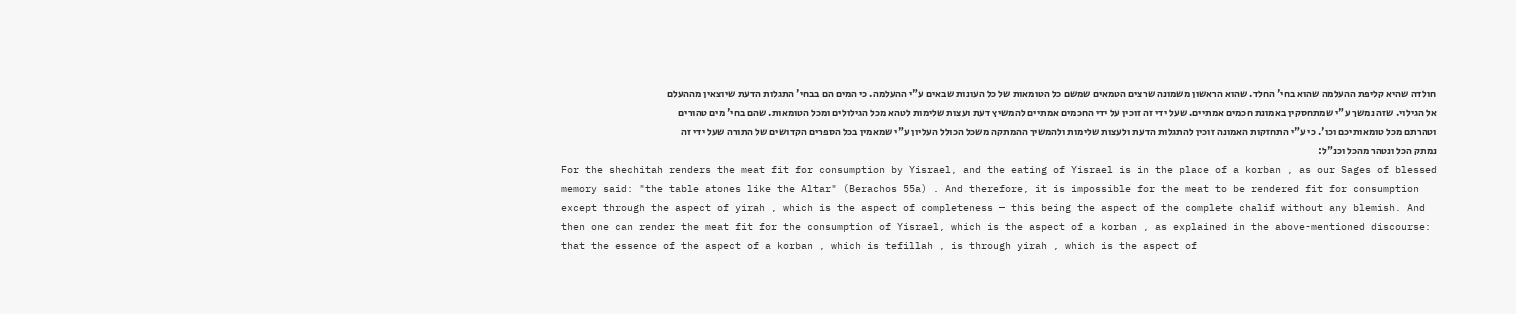חולדה שהיא קליפת ההעלמה שהוא בחי' החלד. שהוא הראשון משמונה שרצים הטמאים שמשם כל הטומאות של כל העונות שבאים ע"י ההעלמה. כי המים הם בבחי' התגלות הדעת שיוצאין מההעלם אל הגילוי. שזה נמשך ע"י שמתחסקין באמונת חכמים אמתיים. שעל ידי זה זוכין על ידי החכמים אמתיים להמשיץ דעת ועצות שלימות לטהא מכל הגילולים ומכל הטומאות. שהם בחי' מים טהורים וטהרתם מכל טומאותיכם וכו'. כי ע"י התחזקות האמונה זוכין להתגלות הדעת ולעצות שלימות ולהמשיך ההמתקה משכל הכולל העליון ע"י שמאמין בכל הספרים הקדושים של התורה שעל ידי זה נמתק הכל ונטהר מהכל וכנ"ל:
For the shechitah renders the meat fit for consumption by Yisrael, and the eating of Yisrael is in the place of a korban , as our Sages of blessed memory said: "the table atones like the Altar" (Berachos 55a) . And therefore, it is impossible for the meat to be rendered fit for consumption except through the aspect of yirah , which is the aspect of completeness — this being the aspect of the complete chalif without any blemish. And then one can render the meat fit for the consumption of Yisrael, which is the aspect of a korban , as explained in the above-mentioned discourse: that the essence of the aspect of a korban , which is tefillah , is through yirah , which is the aspect of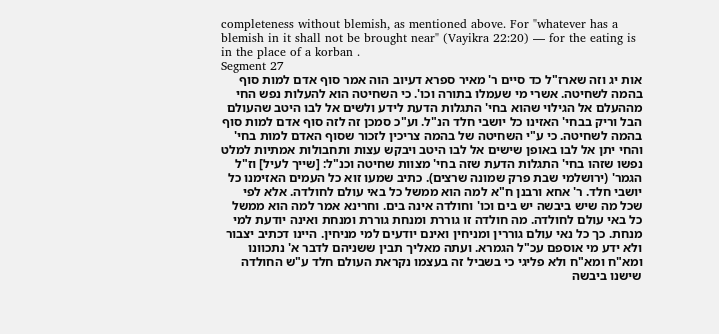completeness without blemish, as mentioned above. For "whatever has a blemish in it shall not be brought near" (Vayikra 22:20) — for the eating is in the place of a korban .
Segment 27
אות יג וזה שארז"ל כד סיים ר' מאיר ספרא דעיוב הוה אמר סוף אדם למות סוף בהמה לשחיטה. אשרי מי שעמלו בתורה וכו'. כי השחיטה הוא להעלות נפש החי מההעלם אל הגילוי שהוא בחי' התגלות הדעת לידע ולשים אל לבו היטב שהעולם הבל וריק בבחי' האזינו כל יושבי חלד הנ"ל. וע"כ סמכן זה לזה סוף אדם למות סוף בהמה לשחיטה. כי ע"י השחיטה של בהמה צריכין לזכור שסוף האדם למות בחי' והחי יתן אל לבו באופן שישים אל לבו היטב ויבקש עצות ותחבולות אמתיות למלט נפשו שזהו בחי' התגלות הדעת שזה בחי' מצוות שחיטה וכנ"ל: [שייך לעיל] וז"ל הגמר' (ירושלמי שבת פרק שמונה שרצים). כתיב שמעו זוא כל העמים האזימנו כל יושבי חלד. ר' אחא ורבנן ח"א למה הוא ממשל כל באי עולם לחולדה. אלא לפי שכל מה שיש ביבשה יש בים וכו' וחולדה אינה בים. וחרינא אמר למה הוא ממשל כל באי עולם לחולדה. מה חולדה זו גוררת ומנחת גוררת ומנחת ואינה יודעת למי מנחת. כך כל נאי עולם גוררין ומניחין ואינם יודעים למי מניחין. היינו דכתיב יצבור ולא ידע מי אוספם עכ"ל הגמרא. ועתה מאליך תבין ששניהם לדבר א' נתכוונו ומא"ח ומא"ח ולא פליגי כי בשביל זה בעצמו נקראת העולם חלד ע"ש החולדה שישנו ביבשה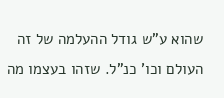שהוא ע"ש גודל ההעלמה של זה העולם וכו' כנ"ל. שזהו בעצמו מה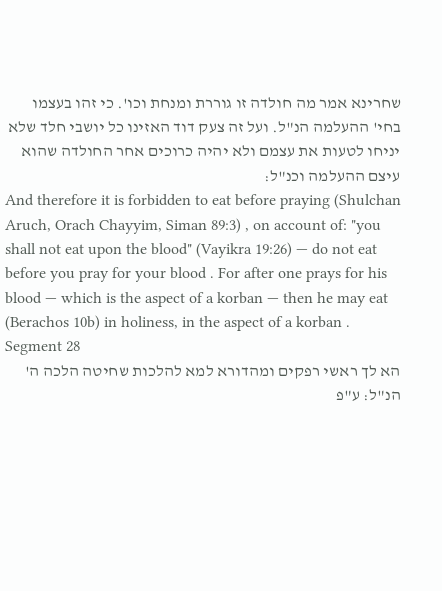שחרינא אמר מה חולדה זו גוררת ומנחת וכו'. כי זהו בעצמו בחי' ההעלמה הנ"ל. ועל זה צעק דוד האזינו כל יושבי חלד שלא יניחו לטעות את עצמם ולא יהיה כרוכים אחר החולדה שהוא עיצם ההעלמה וכנ"ל:
And therefore it is forbidden to eat before praying (Shulchan Aruch, Orach Chayyim, Siman 89:3) , on account of: "you shall not eat upon the blood" (Vayikra 19:26) — do not eat before you pray for your blood . For after one prays for his blood — which is the aspect of a korban — then he may eat (Berachos 10b) in holiness, in the aspect of a korban .
Segment 28
הא לך ראשי רפקים ומהדורא למא להלכות שחיטה הלכה ה' הנ"ל: ע"פ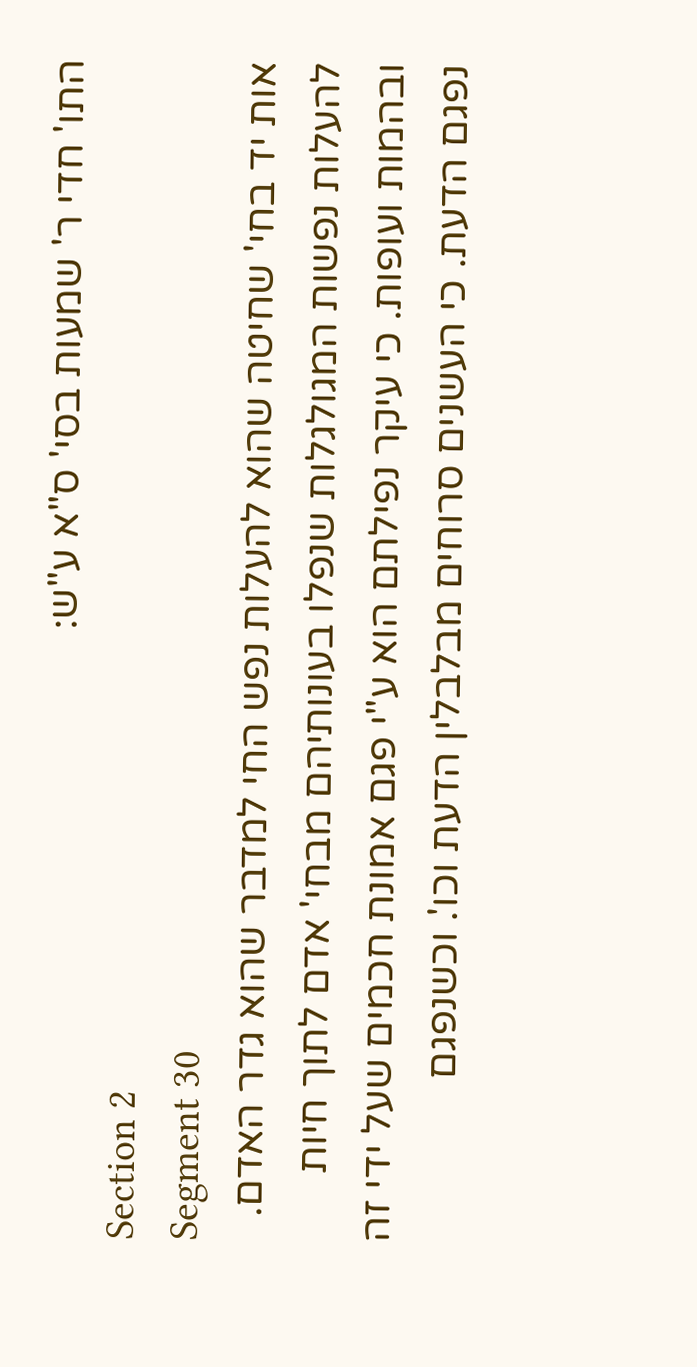התו' חדי ר' שמעות בסי' ס"א ע"ש:
Section 2
Segment 30
אות יד בחי' שחיטה שהוא להעלות נפש החי למדבר שהוא גדר האדם. להעלות נפשות המגולגלות שנפלו בעונותיהם מבחי' אדם לתוך חיות ובהמות ועופות. כי עיקר נפילתם הוא ע"י פגם אמונת חכמים שעל ידי זה נפגם הדעת. כי העשנים סרוחים מבלבלין הדעת וכו'. וכשנפגם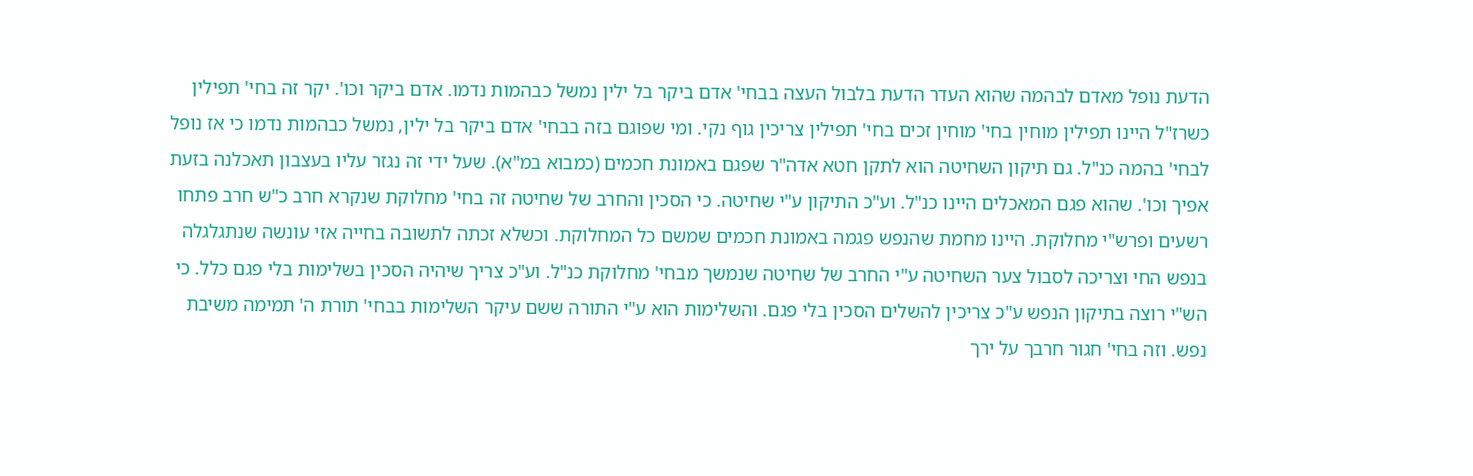הדעת נופל מאדם לבהמה שהוא העדר הדעת בלבול העצה בבחי' אדם ביקר בל ילין נמשל כבהמות נדמו. אדם ביקר וכו'. יקר זה בחי' תפילין כשרז"ל היינו תפילין מוחין בחי' מוחין זכים בחי' תפילין צריכין גוף נקי. ומי שפוגם בזה בבחי' אדם ביקר בל ילין, נמשל כבהמות נדמו כי אז נופל לבחי' בהמה כנ"ל. גם תיקון השחיטה הוא לתקן חטא אדה"ר שפגם באמונת חכמים (כמבוא במ"א). שעל ידי זה נגזר עליו בעצבון תאכלנה בזעת אפיך וכו'. שהוא פגם המאכלים היינו כנ"ל. וע"כ התיקון ע"י שחיטה. כי הסכין והחרב של שחיטה זה בחי' מחלוקת שנקרא חרב כ"ש חרב פתחו רשעים ופרש"י מחלוקת. היינו מחמת שהנפש פגמה באמונת חכמים שמשם כל המחלוקת. וכשלא זכתה לתשובה בחייה אזי עונשה שנתגלגלה בנפש החי וצריכה לסבול צער השחיטה ע"י החרב של שחיטה שנמשך מבחי' מחלוקת כנ"ל. וע"כ צריך שיהיה הסכין בשלימות בלי פגם כלל. כי הש"י רוצה בתיקון הנפש ע"כ צריכין להשלים הסכין בלי פגם. והשלימות הוא ע"י התורה ששם עיקר השלימות בבחי' תורת ה' תמימה משיבת נפש. וזה בחי' חגור חרבך על ירך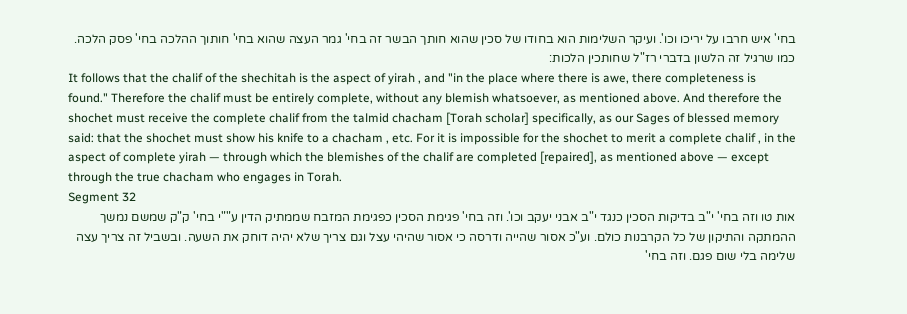בחי' איש חרבו על יריכו וכו'. ועיקר השלימות הוא בחודו של סכין שהוא חותך הבשר זה בחי' גמר העצה שהוא בחי' חותוך ההלכה בחי' פסק הלכה. כמו שרגיל זה הלשון בדברי רז"ל שחותכין הלכות:
It follows that the chalif of the shechitah is the aspect of yirah , and "in the place where there is awe, there completeness is found." Therefore the chalif must be entirely complete, without any blemish whatsoever, as mentioned above. And therefore the shochet must receive the complete chalif from the talmid chacham [Torah scholar] specifically, as our Sages of blessed memory said: that the shochet must show his knife to a chacham , etc. For it is impossible for the shochet to merit a complete chalif , in the aspect of complete yirah — through which the blemishes of the chalif are completed [repaired], as mentioned above — except through the true chacham who engages in Torah.
Segment 32
אות טו וזה בחי' י"ב בדיקות הסכין כנגד י"ב אבני יעקב וכו'. וזה בחי' פגימת הסכין כפגימת המזבח שממתיק הדין ע""י בחי' ק"ק שמשם נמשך ההמתקה והתיקון של כל הקרבנות כולם. וע"כ אסור שהייה ודרסה כי אסור שהיהי עצל וגם צריך שלא יהיה דוחק את השעה. ובשביל זה צריך עצה שלימה בלי שום פגם. וזה בחי'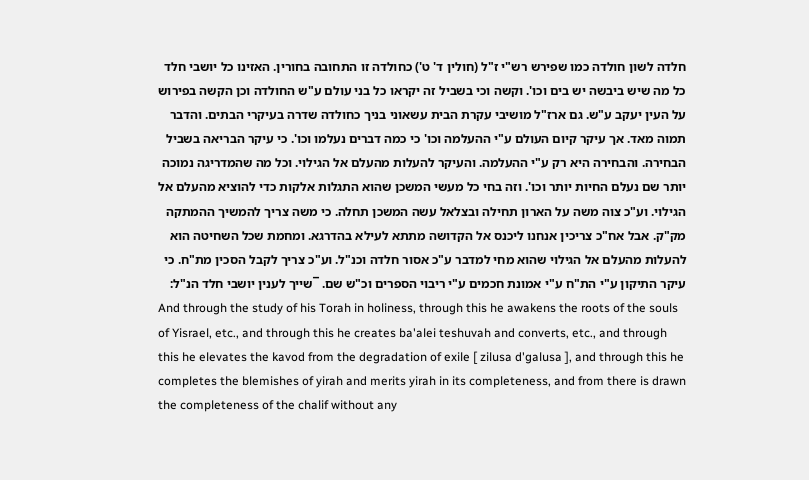חלדה לשון חולדה כמו שפירש רש"י ז"ל (חולין ד' ט') כחולדה זו התחובה בחורין. האזינו כל יושבי חלד כל מה שיש ביבשה יש בים וכו'. וקשה וכי בשביל זה יקראו כל בני עולם ע"ש החולדה וכן הקשה בפירוש על העין יעקב ע"ש. גם ארז"ל מושיבי עקרת הבית עשאוני בניך כחולדה שדרה בעיקרי הבתים. והדבר תמוה מאד. אך עיקר קיום העולם ע"י ההעלמה וכו' כי כמה דברים נעלמו וכו'. כי עיקר הבריאה בשביל הבחירה. והבחירה היא רק ע"י ההעלמה. והעיקר להעלות מהעלם אל הגילוי. וכל מה שהמדריגה נמוכה יותר שם נעלם החיות יותר וכו'. וזה בחי כל מעשי המשכן שהוא התגלות אלקות כדי להוציא מהעלם אל הגילוי. וע"כ צוה משה על הארון תחילה ובצלאל עשה המשכן תחלה. כי משה צריך להמשיך ההמתקה מק"ק. אבל אח"כ צריכין אנחנו ליכנס אל הקדושה מתתא לעילא בהדרגא. ומחמת שכל השחיטה הוא להעלות מהעלם אל הגילוי שהוא מחי למדבר ע"כ אסור חלדה וכנ"ל. וע"כ צריך לקבל הסכין מת"ח. כי עיקר התיקון ע"י הת"ח ע"י אמונת חכמים ע"י ריבוי הספרים וכ"ש שם. ¯שייך לענין יושבי חלד הנ"ל:
And through the study of his Torah in holiness, through this he awakens the roots of the souls of Yisrael, etc., and through this he creates ba'alei teshuvah and converts, etc., and through this he elevates the kavod from the degradation of exile [ zilusa d'galusa ], and through this he completes the blemishes of yirah and merits yirah in its completeness, and from there is drawn the completeness of the chalif without any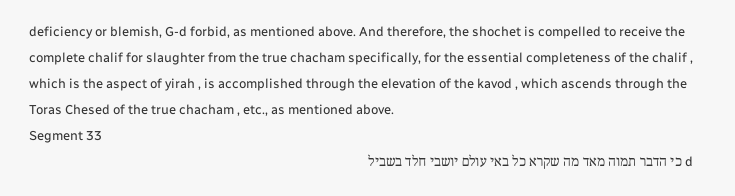deficiency or blemish, G-d forbid, as mentioned above. And therefore, the shochet is compelled to receive the complete chalif for slaughter from the true chacham specifically, for the essential completeness of the chalif , which is the aspect of yirah , is accomplished through the elevation of the kavod , which ascends through the Toras Chesed of the true chacham , etc., as mentioned above.
Segment 33
d כי הדבר תמוה מאד מה שקרא כל באי עולם יושבי חלד בשביל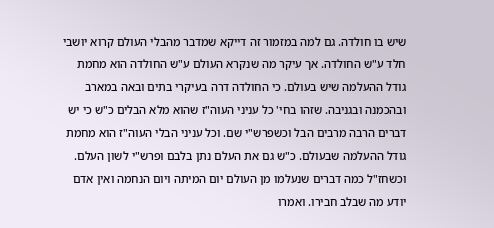שיש בו חולדה. גם למה במזמור זה דייקא שמדבר מהבלי העולם קרוא יושבי חלד ע"ש החולדה. אך עיקר מה שנקרא העולם ע"ש החולדה הוא מחמת גודל ההעלמה שיש בעולם. כי החולדה דרה בעיקרי בתים ובאה במארב ובהכמנה ובגניבה. שזהו בחי' כל עניני העוה"ז שהוא מלא הבלים כ"ש כי יש דברים הרבה מרבים הבל וכשפרש"י שם. וכל עניני הבלי העוה"ז הוא מחמת גודל ההעלמה שבעולם. כ"ש גם את העלם נתן בלבם ופרש"י לשון העלם. וכשחז"ל כמה דברים שנעלמו מן העולם יום המיתה ויום הנחמה ואין אדם יודע מה שבלב חבירו. ואמרו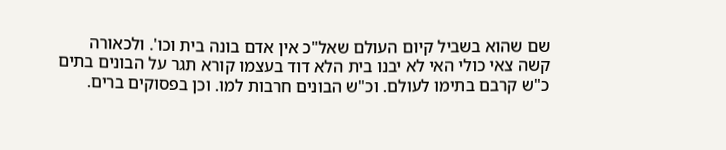שם שהוא בשביל קיום העולם שאל"כ אין אדם בונה בית וכו'. ולכאורה קשה צאי כולי האי לא יבנו בית הלא דוד בעצמו קורא תגר על הבונים בתים כ"ש קרבם בתימו לעולם. וכ"ש הבונים חרבות למו. וכן בפסוקים ברים.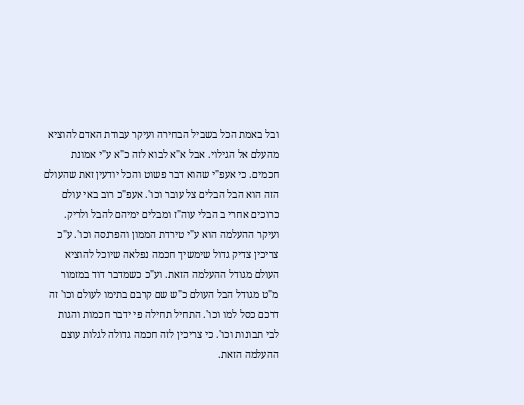ובל באמת הכל בשביל הבחירה ועיקר עבודת האדם להוציא מהעלם אל הגילוי. אבל א"א לבוא לזה כ"א ע"י אמונת חכמים. כי אעפ"י שהוא דבר פשוט והכל יודעין זאת שהעולם הזה הוא הבל הבלים צל עובר וכו'. אעפ"כ רוב באי עולם כרוכים אחרי ב הבלי עוה"ז ומבלים ימיהם להבל ולריק. ועיקר ההעלמה הוא ע"י טירדת הממון והפרנסה וכו'. ע"כ צריכין צדיק גדול שימשיך חכמה נפלאה שיוכל להוציא העולם מגודל ההעלמה הזאת. וע"כ כשמדבר דוד במזמור מ"ט מגודל הבל העולם כ"ש שם קרבם בתימו לעולם וכו' זה דרכם כסל למו וכו'. התחיל תחילה פי ידבר חכמות והגות לבי תבונות וכו'. כי צריכין לזה חכמה גדולה לגלות עוצם ההעלמה הזאת.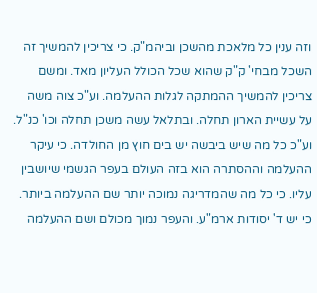וזה ענין כל מלאכת מהשכן וביהמ"ק. כי צריכין להמשיך זה השכל מבחי' ק"ק שהוא שכל הכולל העליון מאד. ומשם צריכין להמשיך ההמתקה לגלות ההעלמה. וע"כ צוה משה על עשיית הארון תחלה. ובתלאל עשה משכן תחלה וכו' כנ"ל. וע"כ כל מה שיש ביבשה יש בים חוץ מן החולדה. כי עיקר ההעלמה וההסתרה הוא בזה העולם בעפר הגשמי שיושבין עליו. כי כל מה שהמדריגה נמוכה יותר שם ההעלמה ביותר. כי יש ד' יסודות ארמ"ע. והעפר נמוך מכולם ושם ההעלמה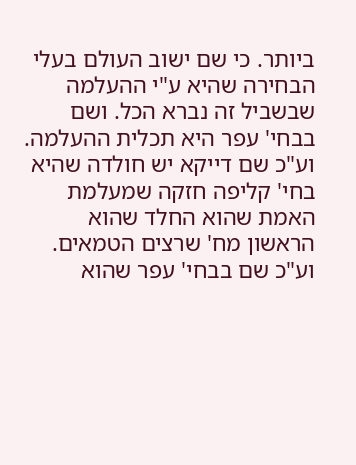ביותר. כי שם ישוב העולם בעלי הבחירה שהיא ע"י ההעלמה שבשביל זה נברא הכל. ושם בבחי' עפר היא תכלית ההעלמה. וע"כ שם דייקא יש חולדה שהיא בחי' קליפה חזקה שמעלמת האמת שהוא החלד שהוא הראשון מח' שרצים הטמאים. וע"כ שם בבחי' עפר שהוא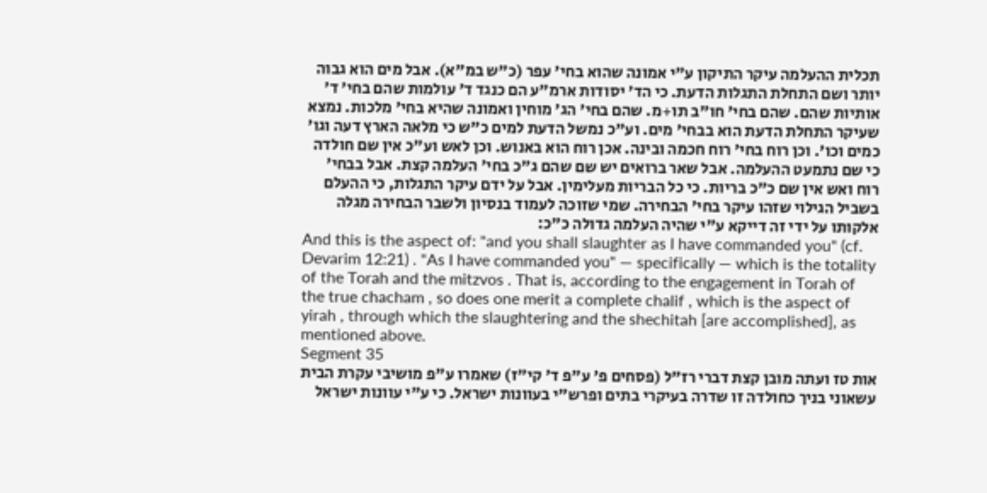תכלית ההעלמה עיקר התיקון ע"י אמונה שהוא בחי' עפר (כ"ש במ"א). אבל מים הוא גבוה יותר ושם התחלת התגלות הדעת. כי הד' יסודות ארמ"ע הם כנגד ד' עולמות שהם בחי' ד' אותיות שהם. שהם בחי' חו"ב תו+מ. שהם בחי' הג' מוחין ואמונה שהיא בחי' מלכות. נמצא שעיקר התחלת הדעת הוא בבחי' מים. וע"כ נמשל הדעת למים כ"ש כי מלאה הארץ דעה וגו' כמים וכו'. וכן רוח בחי' רוח חכמה ובינה. אכן רוח הוא באנוש. וכן לאש וע"כ אין שם חולדה כי שם נתמעט ההעלמה. אבל שאר ברואים יש שם שהם ג"כ בחי' העלמה קצת. אבל בבחי' רוח ואש אין שם כ"כ בריות. כי כל הבריות מעלימין. אבל על ידם עיקר התגלות, כי ההעלם בשביל הגילוי שזהו עיקר בחי' הבחירה. שמי שזוכה לעמוד בנסיון ולשבר הבחירה מגלה אלקותו על ידי זה דייקא ע"י שהיה העלמה גדולה כ"כ:
And this is the aspect of: "and you shall slaughter as I have commanded you" (cf. Devarim 12:21) . "As I have commanded you" — specifically — which is the totality of the Torah and the mitzvos . That is, according to the engagement in Torah of the true chacham , so does one merit a complete chalif , which is the aspect of yirah , through which the slaughtering and the shechitah [are accomplished], as mentioned above.
Segment 35
אות טז ועתה מובן קצת דברי רז"ל (פסחים פ' ע"פ ד' קי"ז) שאמרו ע"פ מושיבי עקרת הבית עשאוני בניך כחולדה זו שדרה בעיקרי בתים ופרש"י בעוונות ישראל. כי ע"י עוונות ישראל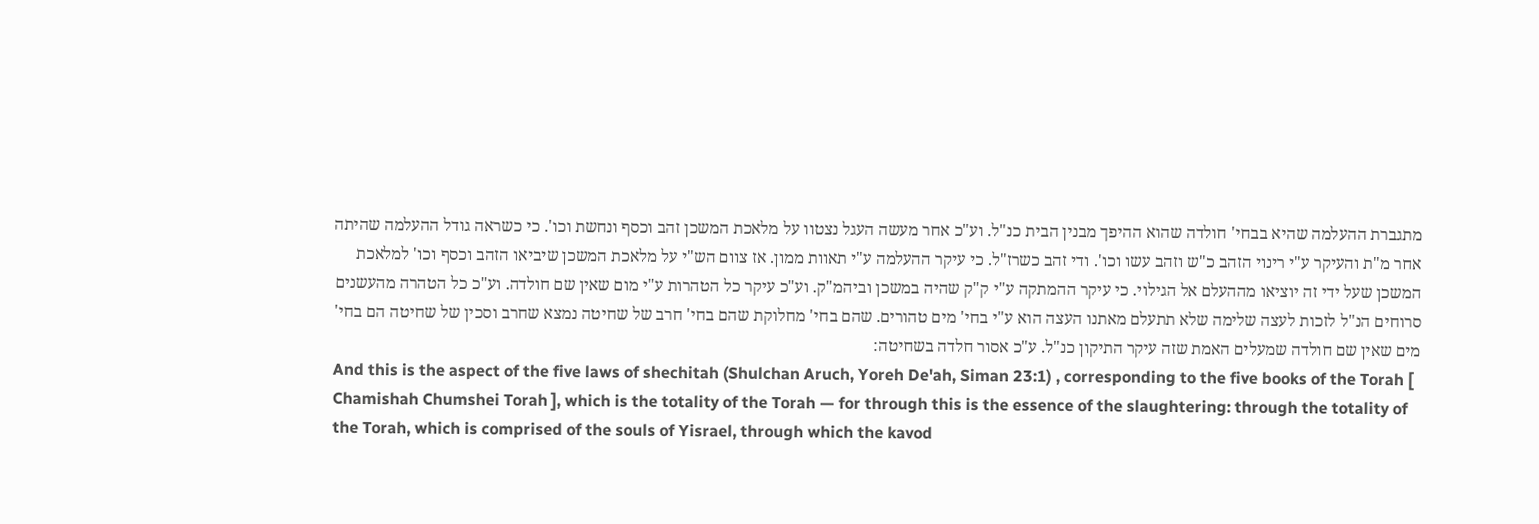מתגברת ההעלמה שהיא בבחי' חולדה שהוא ההיפך מבנין הבית כנ"ל. וע"כ אחר מעשה העגל נצטוו על מלאכת המשכן זהב וכסף ונחשת וכו'. כי כשראה גודל ההעלמה שהיתה אחר מ"ת והעיקר ע"י רינוי הזהב כ"ש וזהב עשו וכו'. ודי זהב כשרז"ל. כי עיקר ההעלמה ע"י תאוות ממון. אז צוום הש"י על מלאכת המשכן שיביאו הזהב וכסף וכו' למלאכת המשכן שעל ידי זה יוציאו מההעלם אל הגילוי. כי עיקר ההמתקה ע"י ק"ק שהיה במשכן וביהמ"ק. וע"כ עיקר כל הטהרות ע"י מום שאין שם חולדה. וע"כ כל הטהרה מהעשנים סרוחים הנ"ל לזכות לעצה שלימה שלא תתעלם מאתנו העצה הוא ע"י בחי' מים טהורים. שהם בחי' מחלוקת שהם בחי' חרב של שחיטה נמצא שחרב וסכין של שחיטה הם בחי' מים שאין שם חולדה שמעלים האמת שזה עיקר התיקון כנ"ל. ע"כ אסור חלדה בשחיטה:
And this is the aspect of the five laws of shechitah (Shulchan Aruch, Yoreh De'ah, Siman 23:1) , corresponding to the five books of the Torah [ Chamishah Chumshei Torah ], which is the totality of the Torah — for through this is the essence of the slaughtering: through the totality of the Torah, which is comprised of the souls of Yisrael, through which the kavod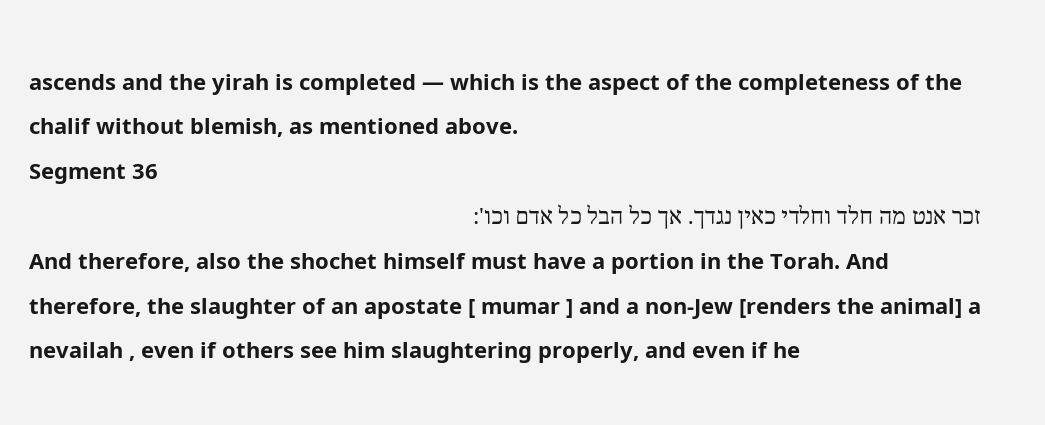ascends and the yirah is completed — which is the aspect of the completeness of the chalif without blemish, as mentioned above.
Segment 36
זכר אנט מה חלד וחלדי כאין נגדך. אך כל הבל כל אדם וכו':
And therefore, also the shochet himself must have a portion in the Torah. And therefore, the slaughter of an apostate [ mumar ] and a non-Jew [renders the animal] a nevailah , even if others see him slaughtering properly, and even if he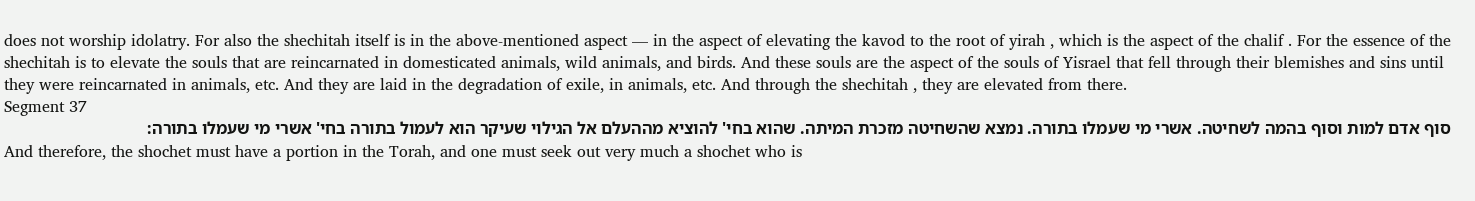does not worship idolatry. For also the shechitah itself is in the above-mentioned aspect — in the aspect of elevating the kavod to the root of yirah , which is the aspect of the chalif . For the essence of the shechitah is to elevate the souls that are reincarnated in domesticated animals, wild animals, and birds. And these souls are the aspect of the souls of Yisrael that fell through their blemishes and sins until they were reincarnated in animals, etc. And they are laid in the degradation of exile, in animals, etc. And through the shechitah , they are elevated from there.
Segment 37
סוף אדם למות וסוף בהמה לשחיטה. אשרי מי שעמלו בתורה. נמצא שהשחיטה מזכרת המיתה. שהוא בחי' להוציא מההעלם אל הגילוי שעיקר הוא לעמול בתורה בחי' אשרי מי שעמלו בתורה:
And therefore, the shochet must have a portion in the Torah, and one must seek out very much a shochet who is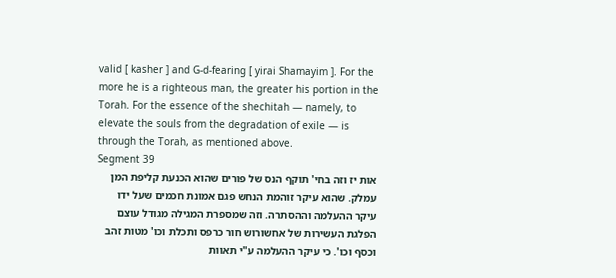valid [ kasher ] and G-d-fearing [ yirai Shamayim ]. For the more he is a righteous man, the greater his portion in the Torah. For the essence of the shechitah — namely, to elevate the souls from the degradation of exile — is through the Torah, as mentioned above.
Segment 39
אות יז וזה בחי' תוקף הנס של פורים שהוא הכנעת קליפת המן עמלק. שהוא עיקר זוהמת הנחש פגם אמונת חכמים שעל ידו עיקר ההעלמה וההסתרה. וזה שמספרת המגילה מגודל עוצם הפלגת העשירות של אחשורוש חור כרפס ותכלת וכו' מטות זהב וכסף וכו'. כי עיקר ההעלמה ע"י תאוות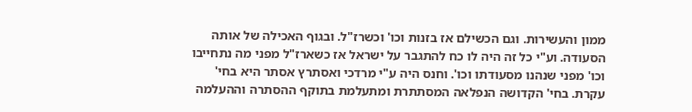ממון והעשירות. וגם הכשילם אז בזנות וכו' וכשרז"ל. ובגוף האכילה של אותה הסעודה. וע"י כל זה היה לו כח להתגבר על ישראל אז כשארז"ל מפני מה נתחייבו וכו' מפני שנהנו מסעודתו וכו'. וחנס היה ע"י מרדכי ואסתרץ אסתר היא בחי' עקרת. בחי' הקדושה הנפלאה המסתתרת ומתעלמת בתוקף ההסתרה וההעלמה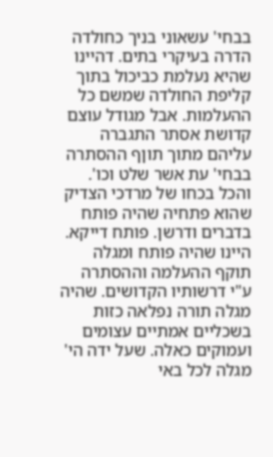בבחי' עשאוני בניך כחולדה הדרה בעיקרי בתים. דהיינו שהיא נעלמת כביכול בתוך קליפת החולדה שמשם כל ההעלמות. אבל מגודל עוצם קדושת אסתר התגברה עליהם מתוך תוןף ההסתרה בבחי' עת אשר שלט וכו'. והכל בכחו של מרדכי הצדיק שהוא פתחיה שהיה פותח בדברים ודרשן. פותח דייקא. היינו שהיה פותח ומגלה תוקף ההעלמה וההסתרה ע"י דרשותיו הקדושים. שהיה מגלה תורה נפלאה כזות בשכליים אמתיים עצומים ועמוקים כאלה. שעל ידה הי' מגלה לכל באי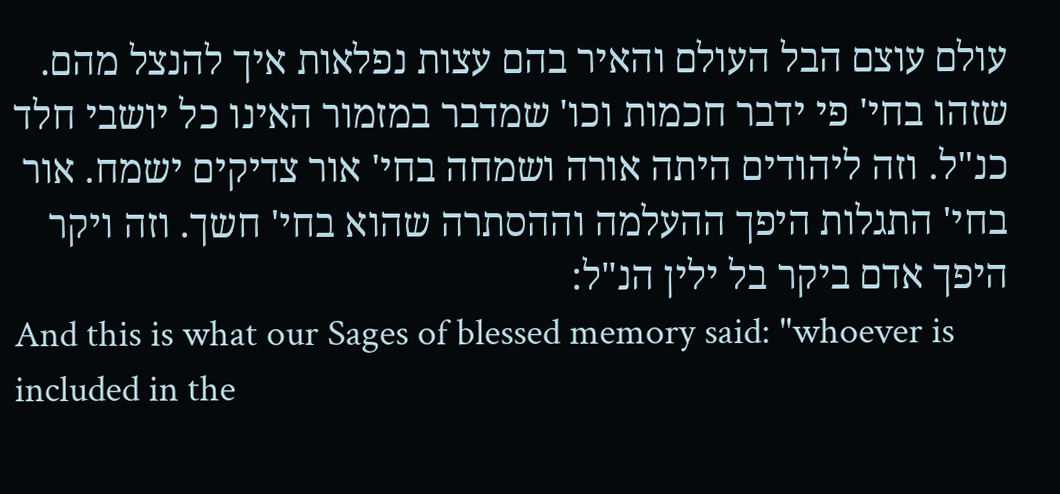עולם עוצם הבל העולם והאיר בהם עצות נפלאות איך להנצל מהם. שזהו בחי' פי ידבר חכמות וכו' שמדבר במזמור האינו כל יושבי חלד כנ"ל. וזה ליהודים היתה אורה ושמחה בחי' אור צדיקים ישמח. אור בחי' התגלות היפך ההעלמה וההסתרה שהוא בחי' חשך. וזה ויקר היפך אדם ביקר בל ילין הנ"ל:
And this is what our Sages of blessed memory said: "whoever is included in the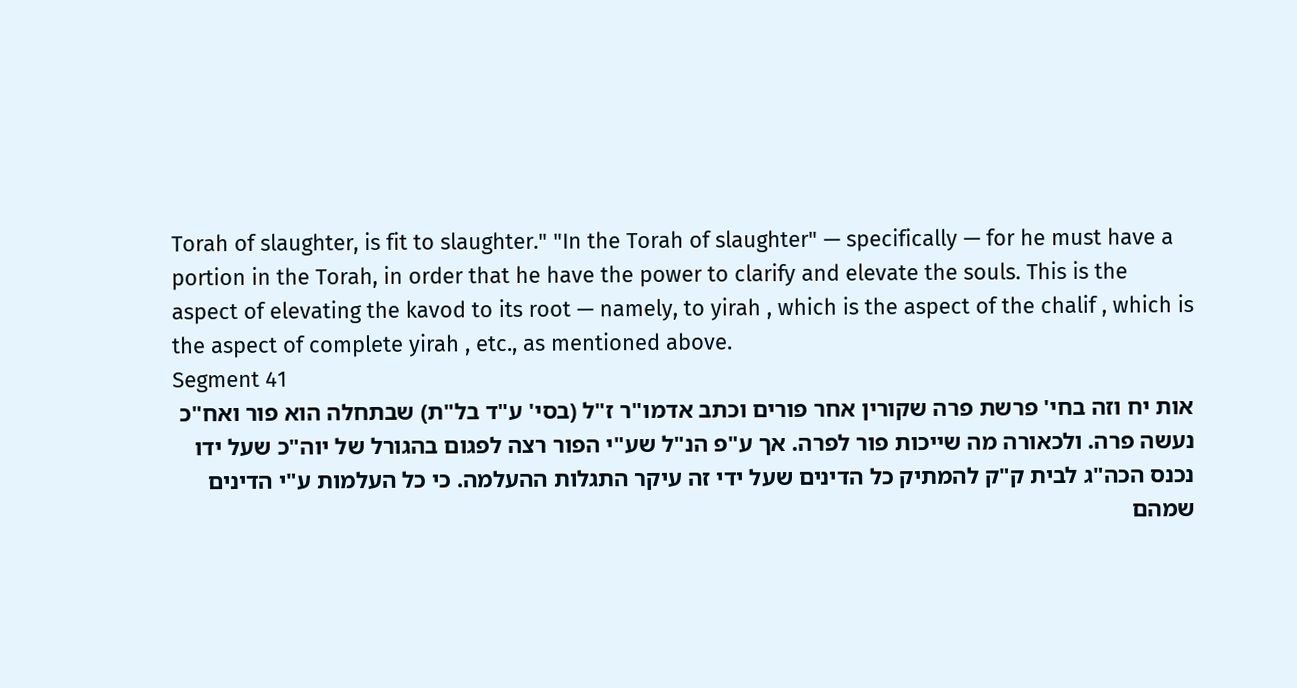Torah of slaughter, is fit to slaughter." "In the Torah of slaughter" — specifically — for he must have a portion in the Torah, in order that he have the power to clarify and elevate the souls. This is the aspect of elevating the kavod to its root — namely, to yirah , which is the aspect of the chalif , which is the aspect of complete yirah , etc., as mentioned above.
Segment 41
אות יח וזה בחי' פרשת פרה שקורין אחר פורים וכתב אדמו"ר ז"ל (בסי' ע"ד בל"ת) שבתחלה הוא פור ואח"כ נעשה פרה. ולכאורה מה שייכות פור לפרה. אך ע"פ הנ"ל שע"י הפור רצה לפגום בהגורל של יוה"כ שעל ידו נכנס הכה"ג לבית ק"ק להמתיק כל הדינים שעל ידי זה עיקר התגלות ההעלמה. כי כל העלמות ע"י הדינים שמהם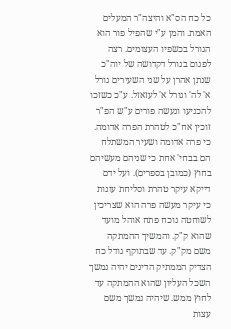כל כח הס"א והיצה"ר המעלים האמת. והמן ע"י שהפיל פור הוא הגורל בכשפיו העצומים. רצה לפגום בגורל דקדושה של יוה"כ שנתן אהרן על שני השעירים גורל א' לה' וגורל א' לעזאזל. ע"כ כשזכו להכניעו ונעשה פורים ע"ש הפ"ר זוכין אח"כ לטהרת הפרה אדומה. כי פרה אדומה ושעיר המשתלח הם בבחי' אחת כי שניהם מעשיהם בחוץ (כמובן בספרים). ועל ידם דייקא עיקר טהרת וסליחת עונות כי עיקר מעשה פרה הוא שצריכין לשוחטה נוכח פתח אוהל מועד שהוא ק"ק. והמשיך ההמתקה משם מק"ק. עד שבתוקף גודל כח הצדיק הממתיק הדינים יהיה נמשך השכל העליון שהוא ההמתקה עד לחוץ ממש. שיהיה נמשך משם עצות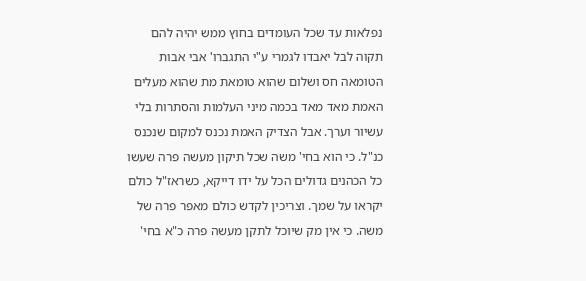נפלאות עד שכל העומדים בחוץ ממש יהיה להם תקוה לבל יאבדו לגמרי ע"י התגברו' אבי אבות הטומאה חס ושלום שהוא טומאת מת שהוא מעלים האמת מאד מאד בכמה מיני העלמות והסתרות בלי עשיור וערך. אבל הצדיק האמת נכנס למקום שנכנס כנ"ל. כי הוא בחי' משה שכל תיקון מעשה פרה שעשו כל הכהנים גדולים הכל על ידו דייקא, כשראז"ל כולם יקראו על שמך. וצריכין לקדש כולם מאפר פרה של משה. כי אין מק שיוכל לתקן מעשה פרה כ"א בחי'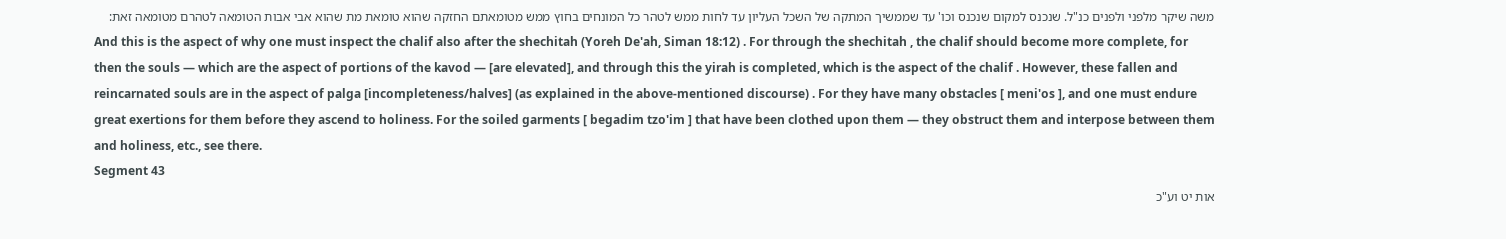משה שיקר מלפני ולפנים כנ"ל. שנכנס למקום שנכנס וכו' עד שממשיך המתקה של השכל העליון עד לחות ממש לטהר כל המונחים בחוץ ממש מטומאתם החזקה שהוא טומאת מת שהוא אבי אבות הטומאה לטהרם מטומאה זאת:
And this is the aspect of why one must inspect the chalif also after the shechitah (Yoreh De'ah, Siman 18:12) . For through the shechitah , the chalif should become more complete, for then the souls — which are the aspect of portions of the kavod — [are elevated], and through this the yirah is completed, which is the aspect of the chalif . However, these fallen and reincarnated souls are in the aspect of palga [incompleteness/halves] (as explained in the above-mentioned discourse) . For they have many obstacles [ meni'os ], and one must endure great exertions for them before they ascend to holiness. For the soiled garments [ begadim tzo'im ] that have been clothed upon them — they obstruct them and interpose between them and holiness, etc., see there.
Segment 43
אות יט וע"כ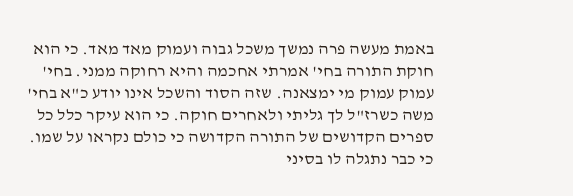באמת מעשה פרה נמשך משכל גבוה ועמוק מאד מאד. כי הוא חוקת התורה בחי' אמרתי אחכמה והיא רחוקה ממני. בחי' עמוק עמוק מי ימצאנה. שזה הסוד והשכל אינו יודע כ"א בחי' משה כשרז"ל לך גליתי ולאחרים חוקה. כי הוא עיקר כלל כל ספרים הקדושים של התורה הקדושה כי כולם נקראו על שמו. כי כבר נתגלה לו בסיני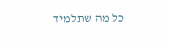כל מה שתלמיד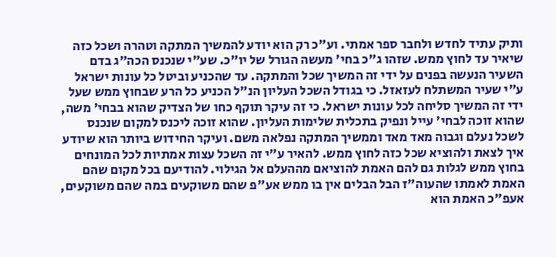ותיק עתיד לחדש ולחבר ספר אמתי. וע"כ רק הוא יודע להמשיך המתקה וטהרה ושכל כזה שיאיר עד לחוץ ממש. שזהו ג"כ בחי' מעשה הגורל של יו"כ. שע"י שנכנס הכה"ג בדם השעיר הנעשה בפנים על ידי זה המשיך שכל והמתקה. עד שהכניע וביטל כל עונות ישראל ע"י שעיר המשתלח לעזאזל. כי בגודל השכל העליון הנ"ל הכניע כל הרע שבחוץ ממש שעל ידי זה המשיך סליחה לכל עונות ישראל. כי זה עיקר תוקף כחו של הצדיק שהוא בבחי' משה, שהוא זוכה לבחי' עייל ונפיק בתכלית שלימות העליון. שהוא זוכה ליכנס למקום שנכנס לשכל נעלם וגבוה מאד מאד וממשיך המתקה נפלאה משם. ועיקר החידוש ביותר הוא שיודע איך לצאת ולהוציא שכל כזה לחוץ ממש. להאיר ע"י זה השכל עצות אמתיות לכל המונחים בחוץ ממש לגלות גם להם האמת להוציאם מההעלם אל הגילוי. להודיעם בכל מקום שהם האמת לאמתו שהעוה"ז הבל הבלים אין בו ממש אע"פ שהם משוקעים במה שהם משוקעים, אעפ"כ האמת הוא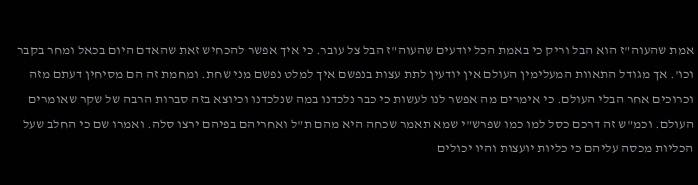אמת שהעוה"ז הוא הבל וריק כי באמת הכל יודעים שהעוה"ז הבל צל עובר. כי איך אפשר להכחיש זאת שהאדם היום בכאל ומחר בקבר וכו'. אך מגודל התאוות המעלימין העולם אין יודעין לתת עצות בנפשם איך למלט נפשם מני שחת. ומחמת זה הם מסיחין דעתם מזה וכרוכים אחר הבלי העולם. כי אימרים מה אפשר לנו לעשות כי כבר נלכדנו במה שנלכדנו וכיוצא בזה סברות הרבה של שקר שאומרים העולם. וכמ"ש זה דרכם כסל למו כמו שפרש"י שמא תאמר שכחה היא מהם ת"ל ואחריהם בפיהם ירצו סלה. ואמרו שם כי החלב שעל הכליות מכסה עליהם כי כליות יועצות והיו יכולים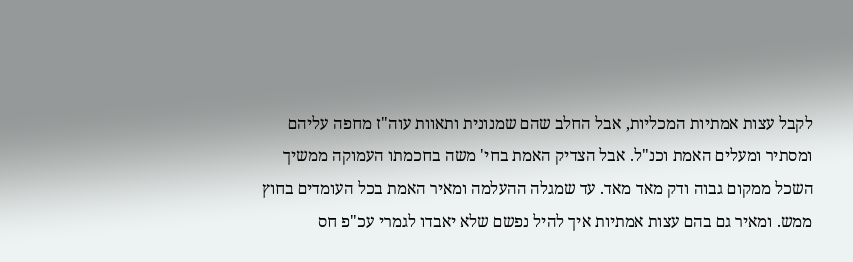לקבל עצות אמתיות המכליות, אבל החלב שהם שמנונית ותאוות עוה"ז מחפה עליהם ומסתיר ומעלים האמת וכנ"ל. אבל הצדיק האמת בחי' משה בחכמתו העמוקה ממשיך השכל ממקום גבוה ודק מאד מאד. עד שמגלה ההעלמה ומאיר האמת בכל העומדים בחוץ ממש. ומאיר גם בהם עצות אמתיות איך להיל נפשם שלא יאבדו לגמרי עכ"פ חס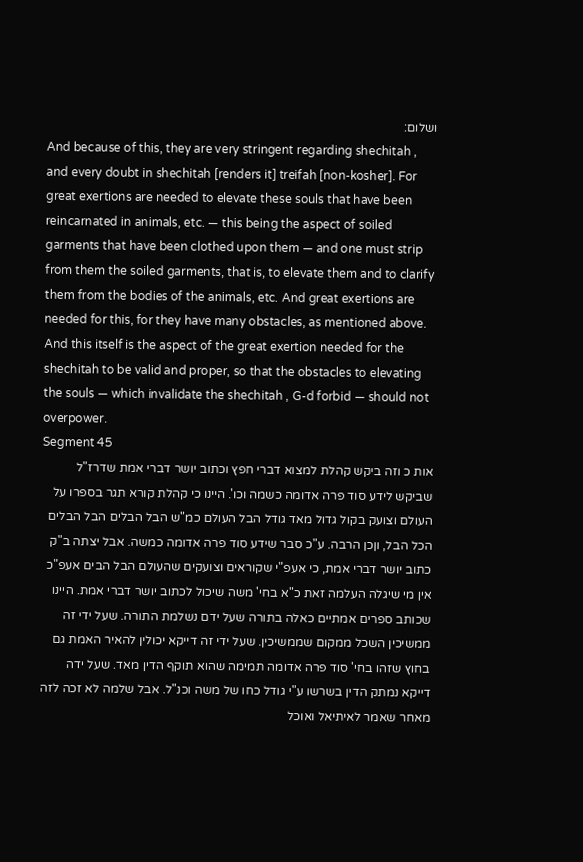ושלום:
And because of this, they are very stringent regarding shechitah , and every doubt in shechitah [renders it] treifah [non-kosher]. For great exertions are needed to elevate these souls that have been reincarnated in animals, etc. — this being the aspect of soiled garments that have been clothed upon them — and one must strip from them the soiled garments, that is, to elevate them and to clarify them from the bodies of the animals, etc. And great exertions are needed for this, for they have many obstacles, as mentioned above. And this itself is the aspect of the great exertion needed for the shechitah to be valid and proper, so that the obstacles to elevating the souls — which invalidate the shechitah , G-d forbid — should not overpower.
Segment 45
אות כ וזה ביקש קהלת למצוא דברי חפץ וכתוב יושר דברי אמת שדרז"ל שביקש לידע סוד פרה אדומה כשמה וכו'. היינו כי קהלת קורא תגר בספרו על העולם וצועק בקול גדול מאד גודל הבל העולם כמ"ש הבל הבלים הבל הבלים הכל הבל, וןכן הרבה. ע"כ סבר שידע סוד פרה אדומה כמשה. אבל יצתה ב"ק כתוב יושר דברי אמת, כי אעפ"י שקוראים וצועקים שהעולם הבל הבים אעפ"כ אין מי שיגלה העלמה זאת כ"א בחי' משה שיכול לכתוב יושר דברי אמת. היינו שכותב ספרים אמתיים כאלה בתורה שעל ידם נשלמת התורה. שעל ידי זה ממשיכין השכל ממקום שממשיכין. שעל ידי זה דייקא יכולין להאיר האמת גם בחוץ שזהו בחי' סוד פרה אדומה תמימה שהוא תוקף הדין מאד. שעל ידה דייקא נמתק הדין בשרשו ע"י גודל כחו של משה וכנ"ל. אבל שלמה לא זכה לזה מאחר שאמר לאיתיאל ואוכל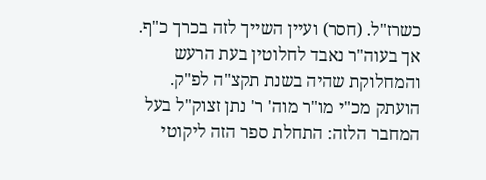כשרז"ל. (חסר) ועיין השייך לזה בכרך כ"ף. אך בעוה"ר נאבד לחלוטין בעת הרעש והמחלוקת שהיה בשנת תקצ"ה לפ"ק. הועתק מכ"י מו"ר מוה' ר' נתן זצוק"ל בעל המחבר הלזה: התחלת ספר הזה ליקוטי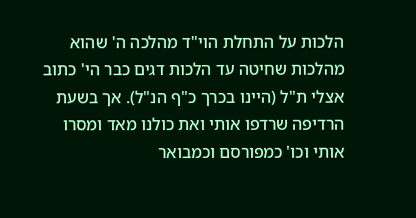הלכות על התחלת הוי"ד מהלכה ה' שהוא מהלכות שחיטה עד הלכות דגים כבר הי' כתוב אצלי ת"ל (היינו בכרך כ"ף הנ"ל). אך בשעת הרדיפה שרדפו אותי ואת כולנו מאד ומסרו אותי וכו' כמפורסם וכמבואר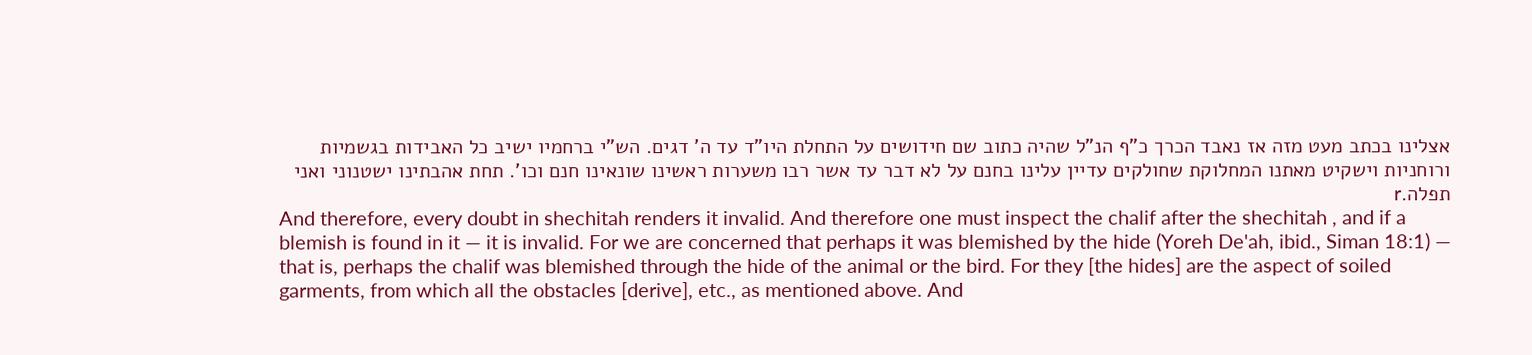אצלינו בכתב מעט מזה אז נאבד הכרך כ"ף הנ"ל שהיה כתוב שם חידושים על התחלת היו"ד עד ה' דגים. הש"י ברחמיו ישיב כל האבידות בגשמיות ורוחניות וישקיט מאתנו המחלוקת שחולקים עדיין עלינו בחנם על לא דבר עד אשר רבו משערות ראשינו שונאינו חנם וכו'. תחת אהבתינו ישטנוני ואני תפלה.r
And therefore, every doubt in shechitah renders it invalid. And therefore one must inspect the chalif after the shechitah , and if a blemish is found in it — it is invalid. For we are concerned that perhaps it was blemished by the hide (Yoreh De'ah, ibid., Siman 18:1) — that is, perhaps the chalif was blemished through the hide of the animal or the bird. For they [the hides] are the aspect of soiled garments, from which all the obstacles [derive], etc., as mentioned above. And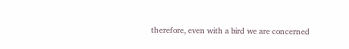therefore, even with a bird we are concerned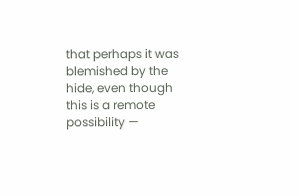that perhaps it was blemished by the hide, even though this is a remote possibility —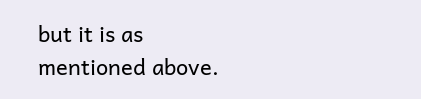but it is as mentioned above.